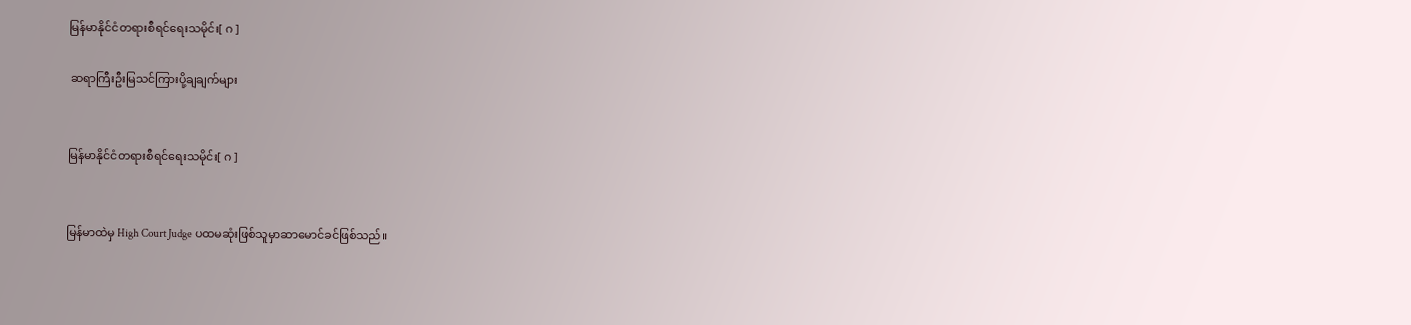မြန်မာနိုင်ငံတရားစီရင်ရေးသမိုင်း[ ဂ ]

 ဆရာကြီးဦးမြသင်ကြားပို့ချချက်များ


မြန်မာနိုင်ငံတရားစီရင်ရေးသမိုင်း[ ဂ ]


မြန်မာထဲမှ High Court Judge ပထမဆုံးဖြစ်သူမှာဆာမောင်ခင်ဖြစ်သည်။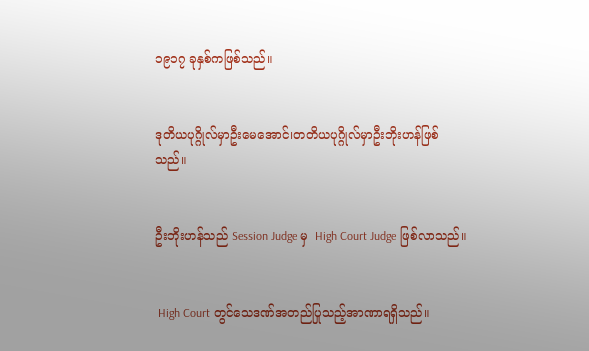၁၉၁၇ ခုနှစ်ကဖြစ်သည်။


ဒုတိယပုဂ္ဂိုလ်မှာဦးမေအောင်၊တတိယပုဂ္ဂိုလ်မှာဦးဘိုးဟန်ဖြစ်သည်။


ဦးဘိုးဟန်သည် Session Judge မှ  High Court Judge ဖြစ်လာသည်။


 High Court တွင်သေဒဏ်အတည်ပြုသည့်အာဏာရရှိသည်။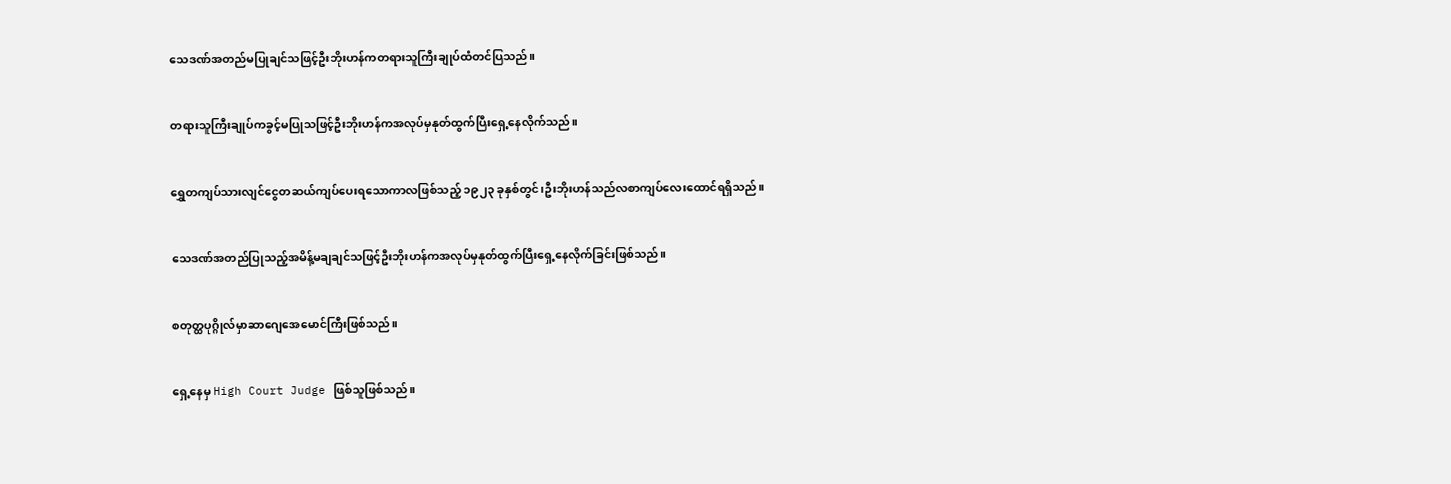သေဒဏ်အတည်မပြုချင်သဖြင့်ဦးဘိုးဟန်ကတရားသူကြီးချုပ်ထံတင်ပြသည်။


တရားသူကြီးချုပ်ကခွင့်မပြုသဖြင့်ဦးဘိုးဟန်ကအလုပ်မှနုတ်ထွက်ပြီးရှေ့နေလိုက်သည်။


ရွှေတကျပ်သားလျင်ငွေတဆယ်ကျပ်ပေးရသောကာလဖြစ်သည့် ၁၉၂၃ ခုနှစ်တွင်၊ဦးဘိုးဟန်သည်လစာကျပ်လေးထောင်ရရှိသည်။


သေဒဏ်အတည်ပြုသည့်အမိန့်မချချင်သဖြင့်ဦးဘိုးဟန်ကအလုပ်မှနုတ်ထွက်ပြီးရှေ့နေလိုက်ခြင်းဖြစ်သည်။


စတုတ္ထပုဂ္ဂိုလ်မှာဆာဂျေအေမောင်ကြီးဖြစ်သည်။


ရှေ့နေမှ High Court Judge ဖြစ်သူဖြစ်သည်။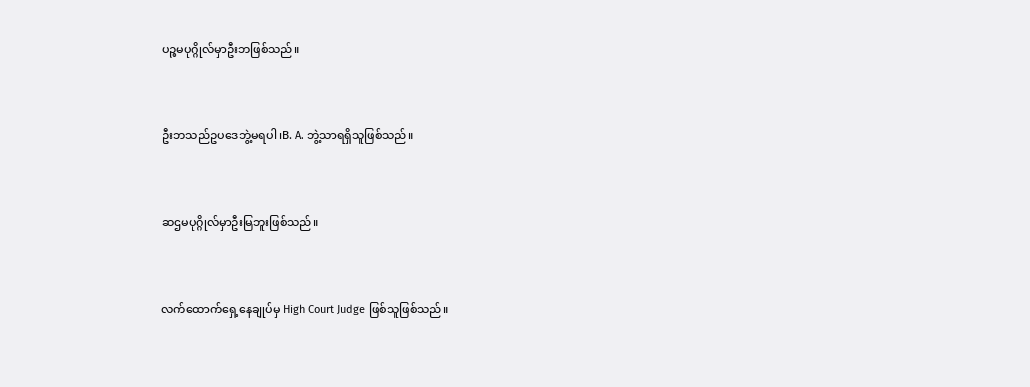ပဉ္စမပုဂ္ဂိုလ်မှာဦးဘဖြစ်သည်။


ဦးဘသည်ဥပဒေဘွဲ့မရပါ၊B. A. ဘွဲ့သာရရှိသူဖြစ်သည်။


ဆဌမပုဂ္ဂိုလ်မှာဦးမြဘူးဖြစ်သည်။


လက်ထောက်ရှေ့နေချုပ်မှ High Court Judge ဖြစ်သူဖြစ်သည်။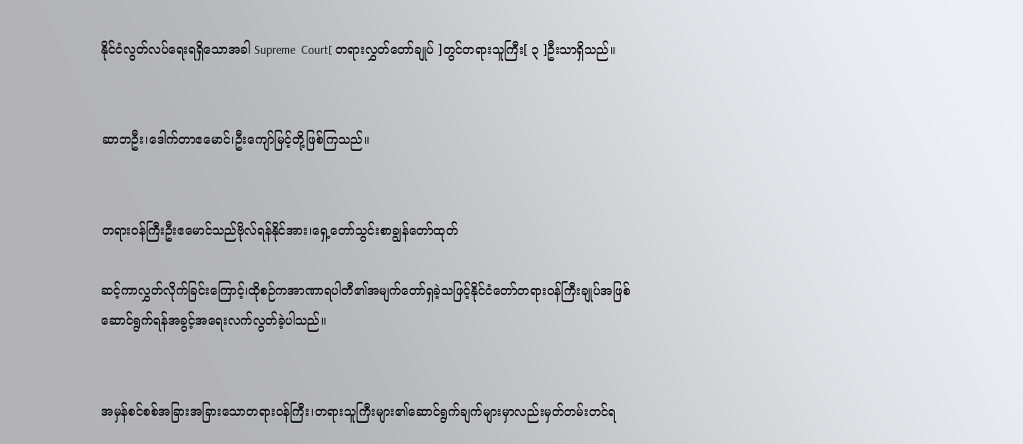နိုင်ငံလွတ်လပ်ရေးရရှိသောအခါ Supreme  Court[ တရားလွှတ်တော်ချုပ် ]တွင်တရားသူကြီး[ ၃ ]ဦးသာရှိသည်။


ဆာဘဦး၊ဒေါက်တာဧမောင်၊ဦးကျော်မြင့်တို့ဖြစ်ကြသည်။


တရားဝန်ကြီးဦးဧမောင်သည်ဗိုလ်ရန်နိုင်အား၊ရှေ့တော်သွင်းစာချွန်တော်ထုတ်

ဆင့်ကာလွှတ်လိုက်ခြင်းကြောင့်၊ထိုစဉ်ကအာဏာရပါတီ၏အမျက်တော်ရှခဲ့သဖြင့်နိုင်ငံတော်တရားဝန်ကြီးချုပ်အဖြစ်ဆောင်ရွက်ရန်အခွင့်အရေးလက်လွတ်ခဲ့ပါသည်။


အမှန်စင်စစ်အခြားအခြားသောတရားဝန်ကြီး၊တရားသူကြီးများ၏ဆောင်ရွက်ချက်များမှာလည်းမှတ်တမ်းတင်ရ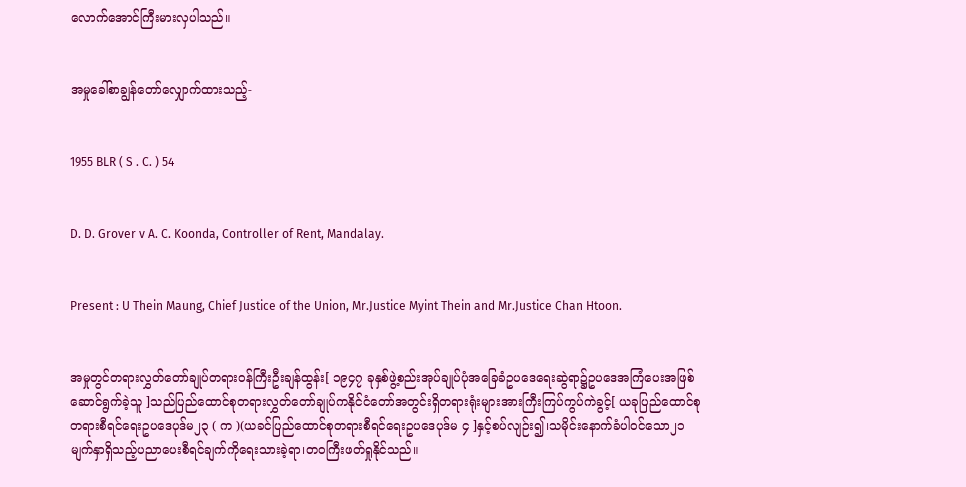လောက်အောင်ကြီးမားလှပါသည်။


အမှုခေါ်စာချွန်တော်လျှောက်ထားသည့်-


1955 BLR ( S . C. ) 54


D. D. Grover v A. C. Koonda, Controller of Rent, Mandalay.


Present : U Thein Maung, Chief Justice of the Union, Mr.Justice Myint Thein and Mr.Justice Chan Htoon.


အမှုတွင်တရားလွှတ်တော်ချုပ်တရားဝန်ကြီးဦးချန်ထွန်း[ ၁၉၄၇ ခုနှစ်ဖွဲ့စည်းအုပ်ချုပ်ပုံအခြေခံဥပဒေရေးဆွဲရာ၌ဥပဒေအကြံပေးအဖြစ်ဆောင်ရွက်ခဲ့သူ ]သည်ပြည်ထောင်စုတရားလွှတ်တော်ချုပ်ကနိုင်ငံတော်အတွင်းရှိတရားရုံးများအားကြီးကြပ်ကွပ်ကဲခွင့်[ ယခုပြည်ထောင်စုတရားစီရင်ရေးဥပဒေပုဒ်မ၂၃ ( က )(ယခင်ပြည်ထောင်စုတရားစီရင်ရေးဥပဒေပုဒ်မ ၄ ]နှင့်စပ်လျဉ်း၍၊သမိုင်းနောက်ခံပါဝင်သော၂၁ မျက်နှာရှိသည့်ပညာပေးစီရင်ချက်ကိုရေးသားခဲ့ရာ၊တဝကြီးဖတ်ရှုနိုင်သည်။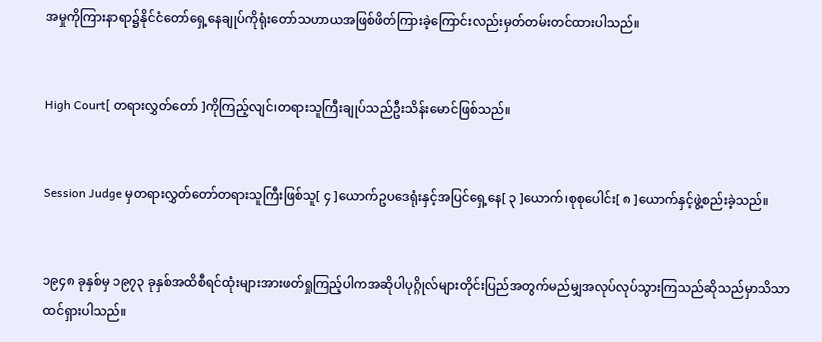အမှုကိုကြားနာရာ၌နိုင်ငံတော်ရှေ့နေချုပ်ကိုရုံးတော်သဟာယအဖြစ်ဖိတ်ကြားခဲ့ကြောင်းလည်းမှတ်တမ်းတင်ထားပါသည်။


High Court[ တရားလွှတ်တော် ]ကိုကြည့်လျင်၊တရားသူကြီးချုပ်သည်ဦးသိန်းမောင်ဖြစ်သည်။


Session Judge မှတရားလွှတ်တော်တရားသူကြီးဖြစ်သူ[ ၄ ]ယောက်ဥပဒေရုံးနှင့်အပြင်ရှေ့နေ[ ၃ ]ယောက်၊စုစုပေါင်း[ ၈ ]ယောက်နှင့်ဖွဲ့စည်းခဲ့သည်။


၁၉၄၈ ခုနှစ်မှ ၁၉၇၃ ခုနှစ်အထိစီရင်ထုံးများအားဖတ်ရှုကြည့်ပါကအဆိုပါပုဂ္ဂိုလ်များတိုင်းပြည်အတွက်မည်မျှအလုပ်လုပ်သွားကြသည်ဆိုသည်မှာသိသာထင်ရှားပါသည်။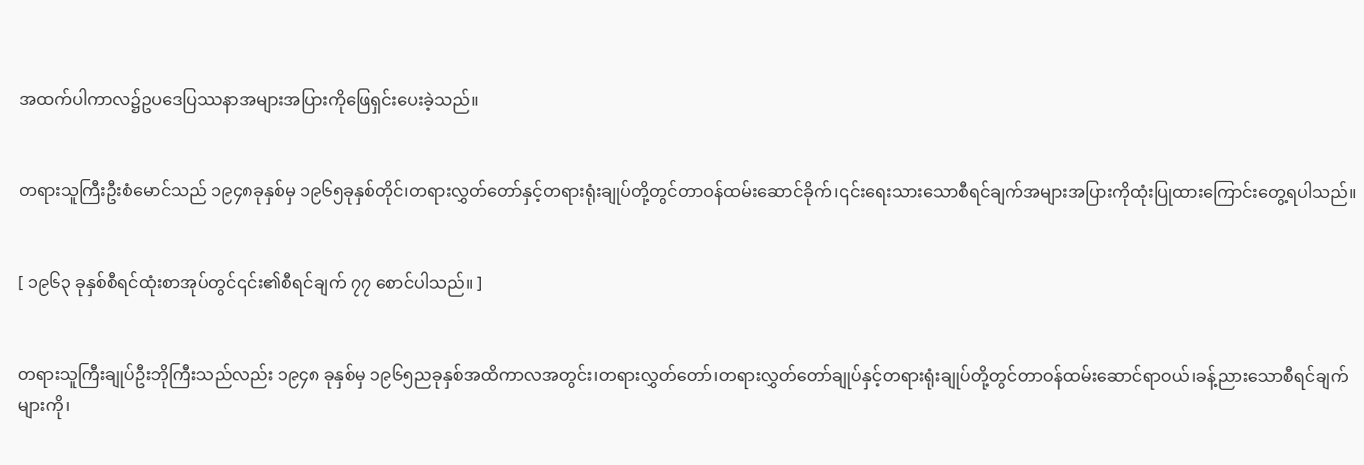အထက်ပါကာလ၌ဥပဒေပြဿနာအများအပြားကိုဖြေရှင်းပေးခဲ့သည်။


တရားသူကြီးဦးစံမောင်သည် ၁၉၄၈ခုနှစ်မှ ၁၉၆၅ခုနှစ်တိုင်၊တရားလွှတ်တော်နှင့်တရားရုံးချုပ်တို့တွင်တာဝန်ထမ်းဆောင်ခိုက်၊၎င်းရေးသားသောစီရင်ချက်အများအပြားကိုထုံးပြုထားကြောင်းတွေ့ရပါသည်။


[ ၁၉၆၃ ခုနှစ်စီရင်ထုံးစာအုပ်တွင်၎င်း၏စီရင်ချက် ၇၇ စောင်ပါသည်။ ]


တရားသူကြီးချုပ်ဦးဘိုကြီးသည်လည်း ၁၉၄၈ ခုနှစ်မှ ၁၉၆၅ညခုနှစ်အထိကာလအတွင်း၊တရားလွှတ်တော်၊တရားလွှတ်တော်ချုပ်နှင့်တရားရုံးချုပ်တို့တွင်တာဝန်ထမ်းဆောင်ရာဝယ်၊ခန့်ညားသောစီရင်ချက်များကို၊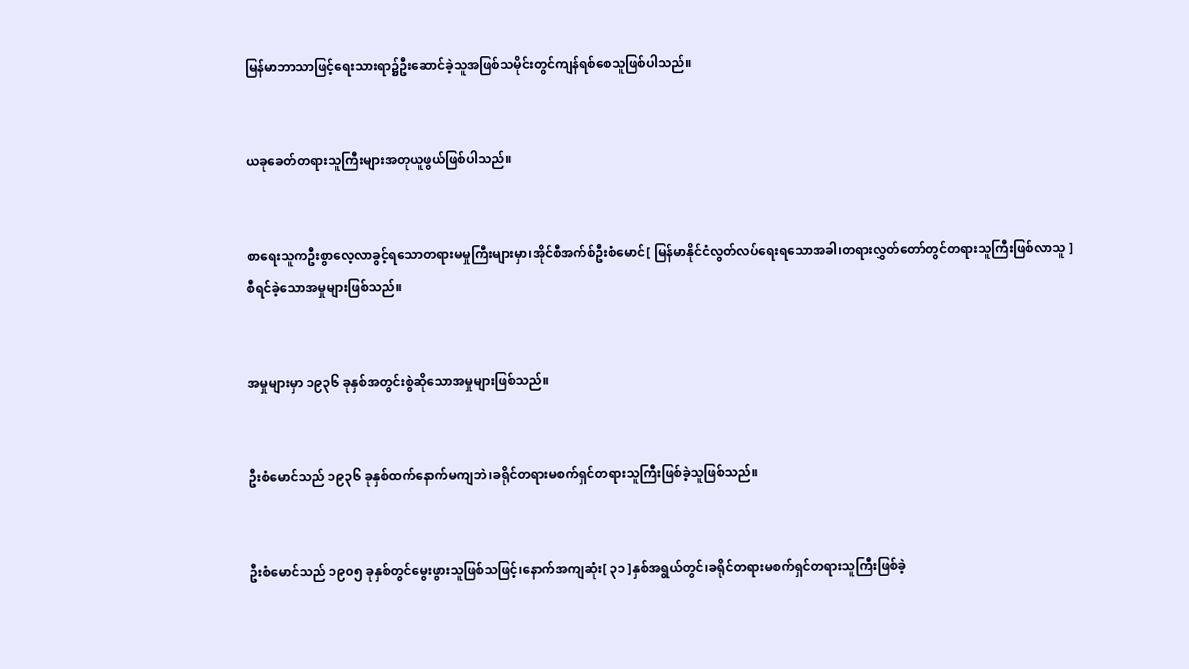မြန်မာဘာသာဖြင့်ရေးသားရာ၌ဦးဆောင်ခဲ့သူအဖြစ်သမိုင်းတွင်ကျန်ရစ်စေသူဖြစ်ပါသည်။


ယခုခေတ်တရားသူကြီးများအတုယူဖွယ်ဖြစ်ပါသည်။


စာရေးသူကဦးစွာလေ့လာခွင့်ရသောတရားမမှုကြီးများမှာ၊အိုင်စီအက်စ်ဦးစံမောင်[ မြန်မာနိုင်ငံလွတ်လပ်ရေးရသောအခါ၊တရားလွှတ်တော်တွင်တရားသူကြီးဖြစ်လာသူ ]စီရင်ခဲ့သောအမှုများဖြစ်သည်။


အမှုများမှာ ၁၉၃၆ ခုနှစ်အတွင်းစွဲဆိုသောအမှုများဖြစ်သည်။


ဦးစံမောင်သည် ၁၉၃၆ ခုနှစ်ထက်နောက်မကျဘဲ၊ခရိုင်တရားမစက်ရှင်တရားသူကြီးဖြစ်ခဲ့သူဖြစ်သည်။


ဦးစံမောင်သည် ၁၉၀၅ ခုနှစ်တွင်မွေးဖွားသူဖြစ်သဖြင့်၊နောက်အကျဆုံး[ ၃၁ ]နှစ်အရွယ်တွင်၊ခရိုင်တရားမစက်ရှင်တရားသူကြီးဖြစ်ခဲ့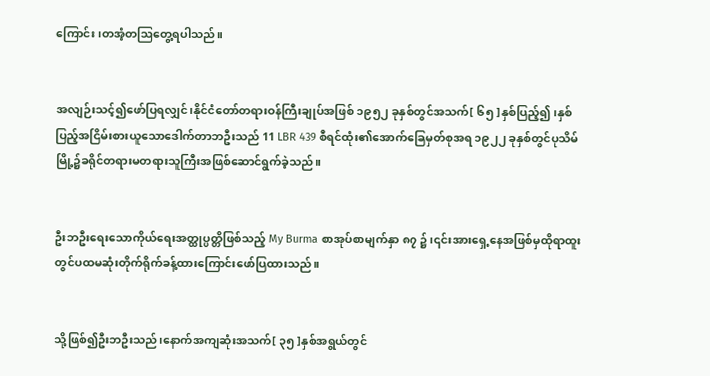ကြောင်း၊တအံ့တဩတွေ့ရပါသည်။


အလျဉ်းသင့်၍ဖော်ပြရလျှင်၊နိုင်ငံတော်တရားဝန်ကြီးချုပ်အဖြစ် ၁၉၅၂ ခုနှစ်တွင်အသက်[ ၆၅ ]နှစ်ပြည့်၍၊နှစ်ပြည့်အငြိမ်းစားယူသောဒေါက်တာဘဦးသည် 11 LBR 439 စီရင်ထုံး၏အောက်ခြေမှတ်စုအရ ၁၉၂၂ ခုနှစ်တွင်ပုသိမ်မြို့၌ခရိုင်တရားမတရားသူကြီးအဖြစ်ဆောင်ရွက်ခဲ့သည်။


ဦးဘဦးရေးသောကိုယ်ရေးအတ္ထုပ္ပတ္တိဖြစ်သည့် My Burma စာအုပ်စာမျက်နှာ ၈၇ ၌၊၎င်းအားရှေ့နေအဖြစ်မှထိုရာထူးတွင်ပထမဆုံးတိုက်ရိုက်ခန့်ထားကြောင်းဖော်ပြထားသည်။


သို့ဖြစ်၍ဦးဘဦးသည်၊နောက်အကျဆုံးအသက်[ ၃၅ ]နှစ်အရွယ်တွင်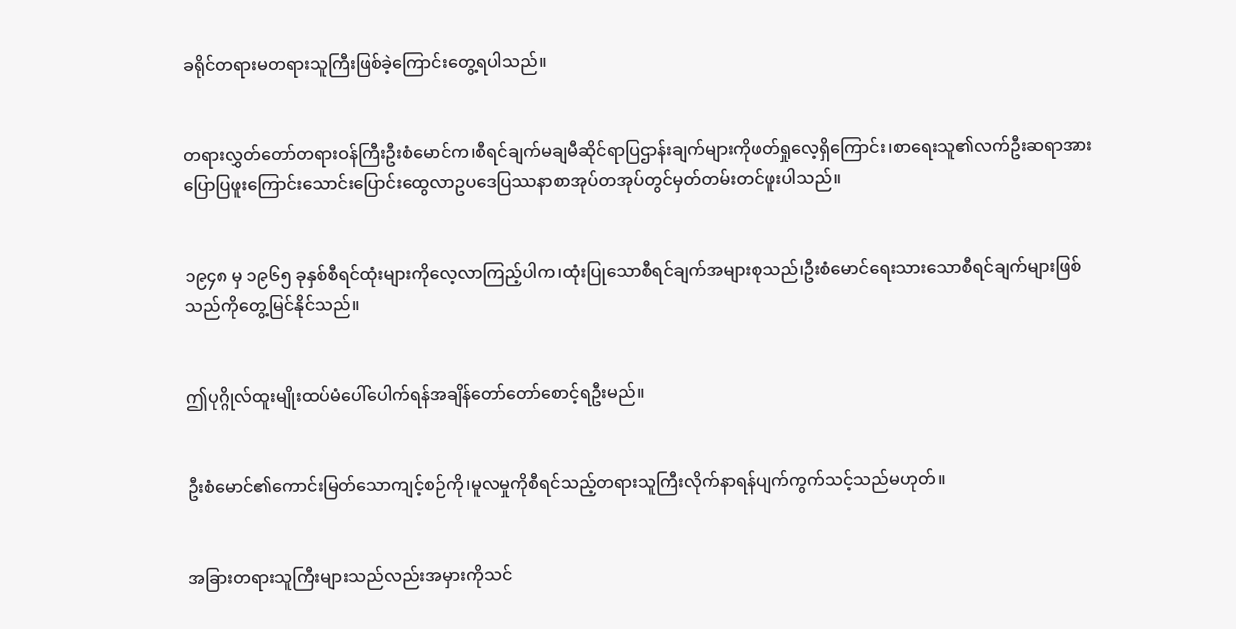ခရိုင်တရားမတရားသူကြီးဖြစ်ခဲ့ကြောင်းတွေ့ရပါသည်။


တရားလွှတ်တော်တရားဝန်ကြီးဦးစံမောင်က၊စီရင်ချက်မချမီဆိုင်ရာပြဌာန်းချက်များကိုဖတ်ရှုလေ့ရှိကြောင်း၊စာရေးသူ၏လက်ဦးဆရာအားပြောပြဖူးကြောင်းသောင်းပြောင်းထွေလာဥပဒေပြဿနာစာအုပ်တအုပ်တွင်မှတ်တမ်းတင်ဖူးပါသည်။


၁၉၄၈ မှ ၁၉၆၅ ခုနှစ်စီရင်ထုံးများကိုလေ့လာကြည့်ပါက၊ထုံးပြုသောစီရင်ချက်အများစုသည်၊ဦးစံမောင်ရေးသားသောစီရင်ချက်များဖြစ်သည်ကိုတွေ့မြင်နိုင်သည်။


ဤပုဂ္ဂိုလ်ထူးမျိုးထပ်မံပေါ်ပေါက်ရန်အချိန်တော်တော်စောင့်ရဦးမည်။


ဦးစံမောင်၏ကောင်းမြတ်သောကျင့်စဉ်ကို၊မူလမှုကိုစီရင်သည့်တရားသူကြီးလိုက်နာရန်ပျက်ကွက်သင့်သည်မဟုတ်။


အခြားတရားသူကြီးများသည်လည်းအမှားကိုသင်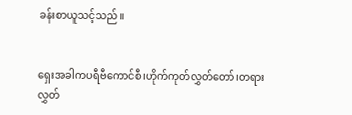ခန်းစာယူသင့်သည်။


ရှေးအခါကပရီဗီကောင်စီ၊ဟိုက်ကုတ်လွှတ်တော်၊တရားလွှတ်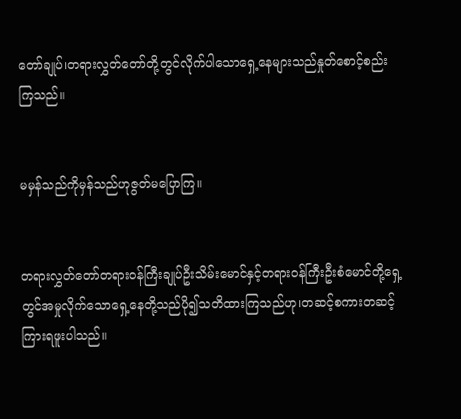တော်ချုပ်၊တရားလွှတ်တော်တို့တွင်လိုက်ပါသောရှေ့နေများသည်နှုတ်စောင့်စည်းကြသည်။


မမှန်သည်ကိုမှန်သည်ဟုဇွတ်မပြောကြ။


တရားလွှတ်တော်တရားဝန်ကြီးချုပ်ဦးသိမ်းမောင်နှင့်တရားဝန်ကြီးဦးစံမောင်တို့ရှေ့တွင်အမှုလိုက်သောရှေ့နေတို့သည်ပို၍သတိထားကြသည်ဟု၊တဆင့်စကားတဆင့်ကြားရဖူးပါသည်။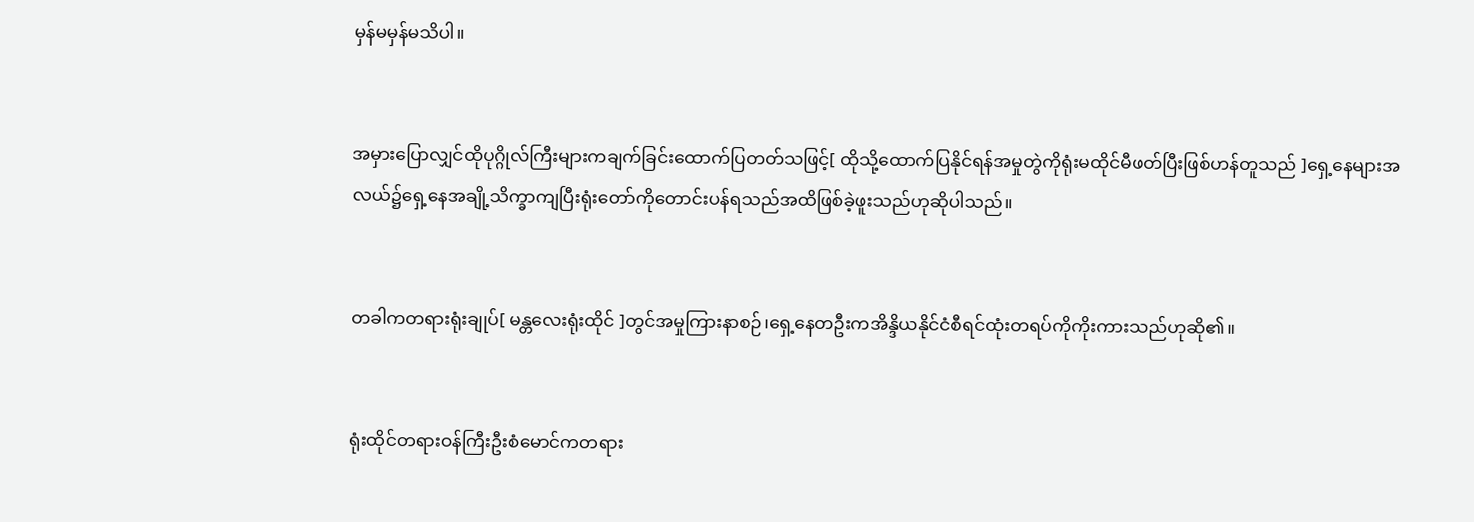မှန်မမှန်မသိပါ။


အမှားပြောလျှင်ထိုပုဂ္ဂိုလ်ကြီးများကချက်ခြင်းထောက်ပြတတ်သဖြင့်[ ထိုသို့ထောက်ပြနိုင်ရန်အမှုတွဲကိုရုံးမထိုင်မီဖတ်ပြီးဖြစ်ဟန်တူသည် ]ရှေ့နေများအလယ်၌ရှေ့နေအချို့သိက္ခာကျပြီးရုံးတော်ကိုတောင်းပန်ရသည်အထိဖြစ်ခဲ့ဖူးသည်ဟုဆိုပါသည်။


တခါကတရားရုံးချုပ်[ မန္တလေးရုံးထိုင် ]တွင်အမှုကြားနာစဉ်၊ရှေ့နေတဦးကအိန္ဒိယနိုင်ငံစီရင်ထုံးတရပ်ကိုကိုးကားသည်ဟုဆို၏။


ရုံးထိုင်တရားဝန်ကြီးဦးစံမောင်ကတရား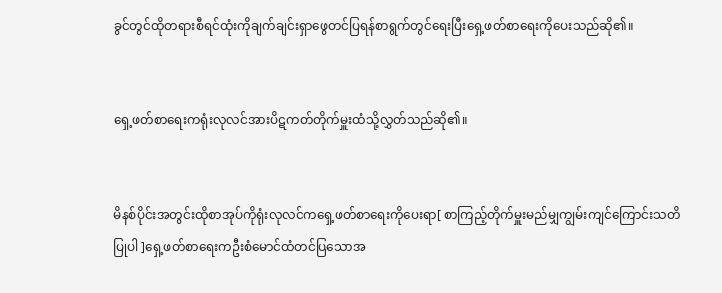ခွင်တွင်ထိုတရားစီရင်ထုံးကိုချက်ချင်းရှာဖွေတင်ပြရန်စာရွက်တွင်ရေးပြီးရှေ့ဖတ်စာရေးကိုပေးသည်ဆို၏။


ရှေ့ဖတ်စာရေးကရုံးလုလင်အားပိဋကတ်တိုက်မှူးထံသို့လွှတ်သည်ဆို၏။


မိနစ်ပိုင်းအတွင်းထိုစာအုပ်ကိုရုံးလုလင်ကရှေ့ဖတ်စာရေးကိုပေးရာ[ စာကြည့်တိုက်မှူးမည်မျှကျွမ်းကျင်ကြောင်းသတိပြုပါ ]ရှေ့ဖတ်စာရေးကဦးစံမောင်ထံတင်ပြသောအ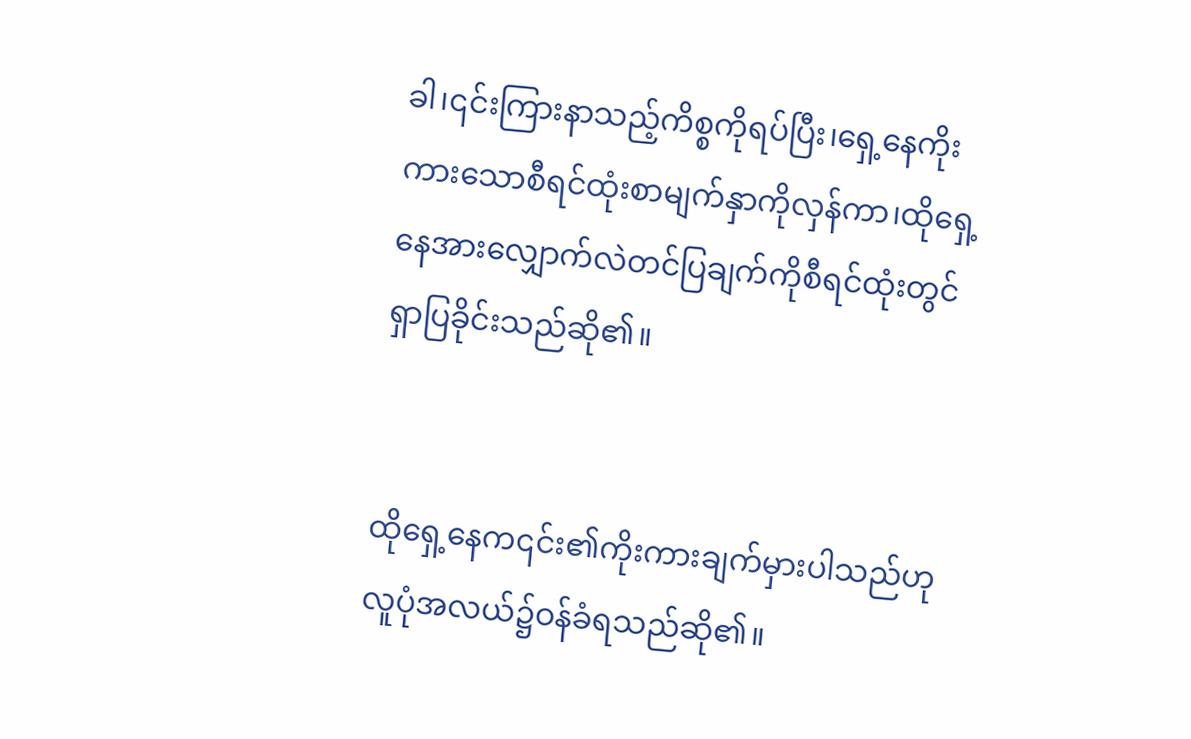ခါ၊၎င်းကြားနာသည့်ကိစ္စကိုရပ်ပြီး၊ရှေ့နေကိုးကားသောစီရင်ထုံးစာမျက်နှာကိုလှန်ကာ၊ထိုရှေ့နေအားလျှောက်လဲတင်ပြချက်ကိုစီရင်ထုံးတွင်ရှာပြခိုင်းသည်ဆို၏။


ထိုရှေ့နေက၎င်း၏ကိုးကားချက်မှားပါသည်ဟုလူပုံအလယ်၌ဝန်ခံရသည်ဆို၏။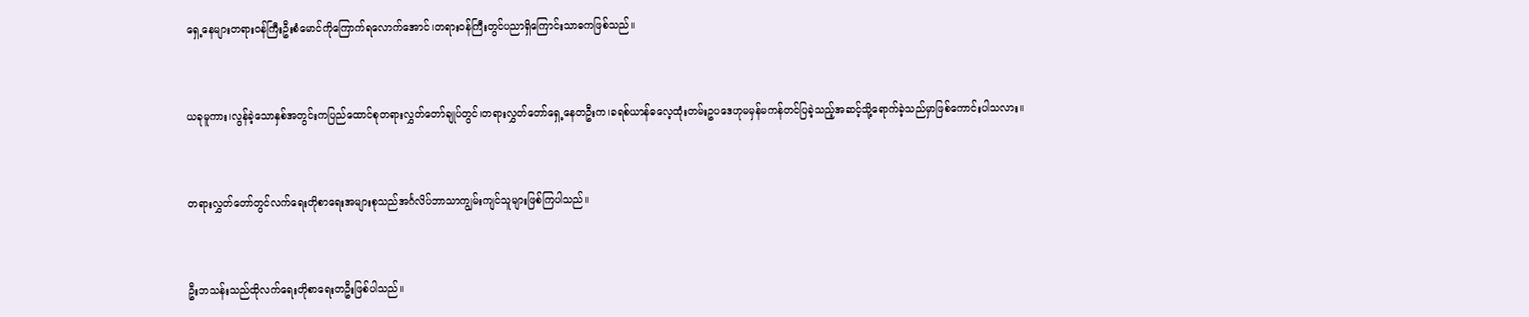ရှေ့နေများတရားဝန်ကြီးဦးစံမောင်ကိုကြောက်ရလောက်အောင်၊တရားဝန်ကြီးတွင်ပညာရှိကြောင်းသာဓကဖြစ်သည်။


ယခုမူကား၊လွန်ခဲ့သောနှစ်အတွင်းကပြည်ထောင်စုတရားလွှတ်တော်ချုပ်တွင်၊တရားလွှတ်တော်ရှေ့နေတဦးက၊ခရစ်ယာန်ဓလေ့ထုံးတမ်းဥပဒေဟုမမှန်မကန်တင်ပြခဲ့သည့်အဆင့်သို့ရောက်ခဲ့သည်မှာဖြစ်ကောင်းပါသလား။


တရားလွှတ်တော်တွင်လက်ရေးတိုစာရေးအများစုသည်အင်္ဂလိပ်ဘာသာကျွမ်းကျင်သူများဖြစ်ကြပါသည်။


ဦးဘသန်းသည်ထိုလက်ရေးတိုစာရေးတဦးဖြစ်ပါသည်။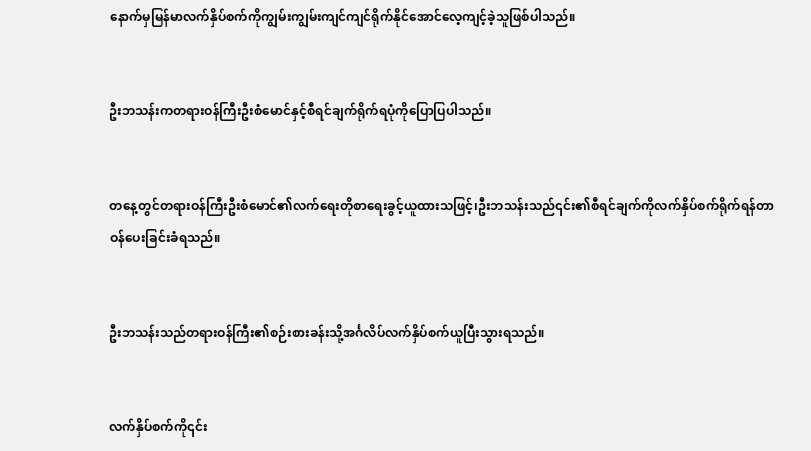နောက်မှမြန်မာလက်နှိပ်စက်ကိုကျွမ်းကျွမ်းကျင်ကျင်ရိုက်နိုင်အောင်လေ့ကျင့်ခဲ့သူဖြစ်ပါသည်။


ဦးဘသန်းကတရားဝန်ကြီးဦးစံမောင်နှင့်စီရင်ချက်ရိုက်ရပုံကိုပြောပြပါသည်။


တနေ့တွင်တရားဝန်ကြီးဦးစံမောင်၏လက်ရေးတိုစာရေးခွင့်ယူထားသဖြင့်၊ဦးဘသန်းသည်၎င်း၏စီရင်ချက်ကိုလက်နှိပ်စက်ရိုက်ရန်တာဝန်ပေးခြင်းခံရသည်။


ဦးဘသန်းသည်တရားဝန်ကြီး၏စဉ်းစားခန်းသို့အင်္ဂလိပ်လက်နှိပ်စက်ယူပြီးသွားရသည်။


လက်နှိပ်စက်ကို၎င်း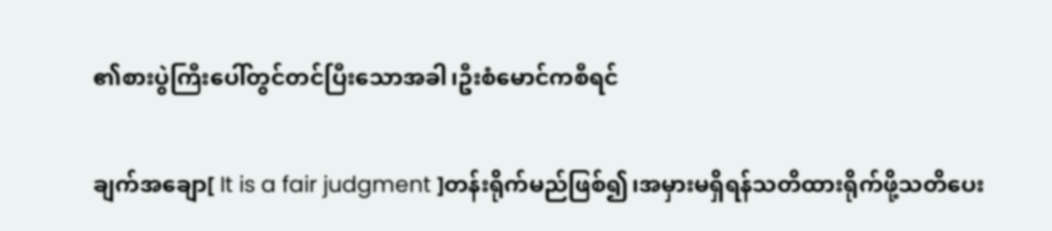၏စားပွဲကြီးပေါ်တွင်တင်ပြီးသောအခါ၊ဦးစံမောင်ကစီရင်

ချက်အချော[ It is a fair judgment ]တန်းရိုက်မည်ဖြစ်၍၊အမှားမရှိရန်သတိထားရိုက်ဖို့သတိပေး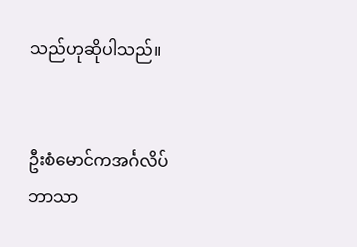သည်ဟုဆိုပါသည်။


ဦးစံမောင်ကအင်္ဂလိပ်ဘာသာ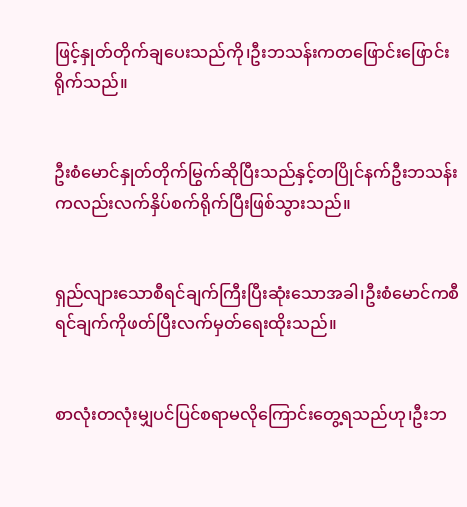ဖြင့်နှုတ်တိုက်ချပေးသည်ကို၊ဦးဘသန်းကတဖြောင်းဖြောင်းရိုက်သည်။


ဦးစံမောင်နှုတ်တိုက်မြွက်ဆိုပြီးသည်နှင့်တပြိုင်နက်ဦးဘသန်းကလည်းလက်နှိပ်စက်ရိုက်ပြီးဖြစ်သွားသည်။


ရှည်လျားသောစီရင်ချက်ကြီးပြီးဆုံးသောအခါ၊ဦးစံမောင်ကစီရင်ချက်ကိုဖတ်ပြီးလက်မှတ်ရေးထိုးသည်။


စာလုံးတလုံးမျှပင်ပြင်စရာမလိုကြောင်းတွေ့ရသည်ဟု၊ဦးဘ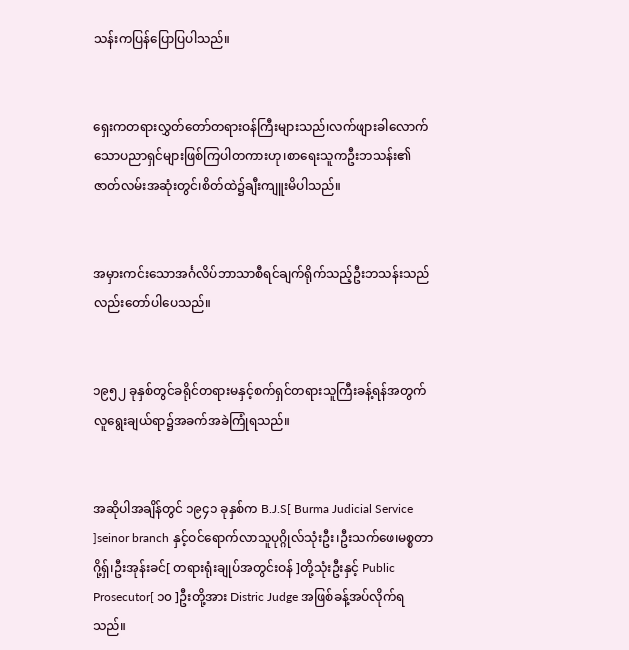သန်းကပြန်ပြောပြပါသည်။


ရှေးကတရားလွှတ်တော်တရားဝန်ကြီးများသည်၊လက်ဖျားခါလောက်သောပညာရှင်များဖြစ်ကြပါတကားဟု၊စာရေးသူကဦးဘသန်း၏ဇာတ်လမ်းအဆုံးတွင်၊စိတ်ထဲ၌ချီးကျူးမိပါသည်။


အမှားကင်းသောအင်္ဂလိပ်ဘာသာစီရင်ချက်ရိုက်သည့်ဦးဘသန်းသည်လည်းတော်ပါပေသည်။


၁၉၅၂ ခုနှစ်တွင်ခရိုင်တရားမနှင့်စက်ရှင်တရားသူကြီးခန့်ရန်အတွက်လူရွေးချယ်ရာ၌အခက်အခဲကြုံရသည်။


အဆိုပါအချိန်တွင် ၁၉၄၁ ခုနှစ်က B.J.S[ Burma Judicial Service ]seinor branch နှင့်ဝင်ရောက်လာသူပုဂ္ဂိုလ်သုံးဦး၊ဦးသက်ဖေ၊မစ္စတာဂို့ရှ်၊ဦးအုန်းခင်[ တရားရုံးချုပ်အတွင်းဝန် ]တို့သုံးဦးနှင့် Public Prosecutor[ ၁၀ ]ဦးတို့အား Distric Judge အဖြစ်ခန့်အပ်လိုက်ရသည်။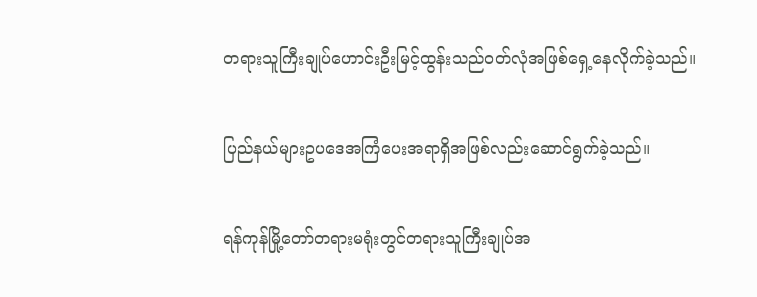တရားသူကြီးချုပ်ဟောင်းဦးမြင့်ထွန်းသည်ဝတ်လုံအဖြစ်ရှေ့နေလိုက်ခဲ့သည်။


ပြည်နယ်များဥပဒေအကြံပေးအရာရှိအဖြစ်လည်းဆောင်ရွက်ခဲ့သည်။


ရန်ကုန်မြို့တော်တရားမရုံးတွင်တရားသူကြီးချုပ်အ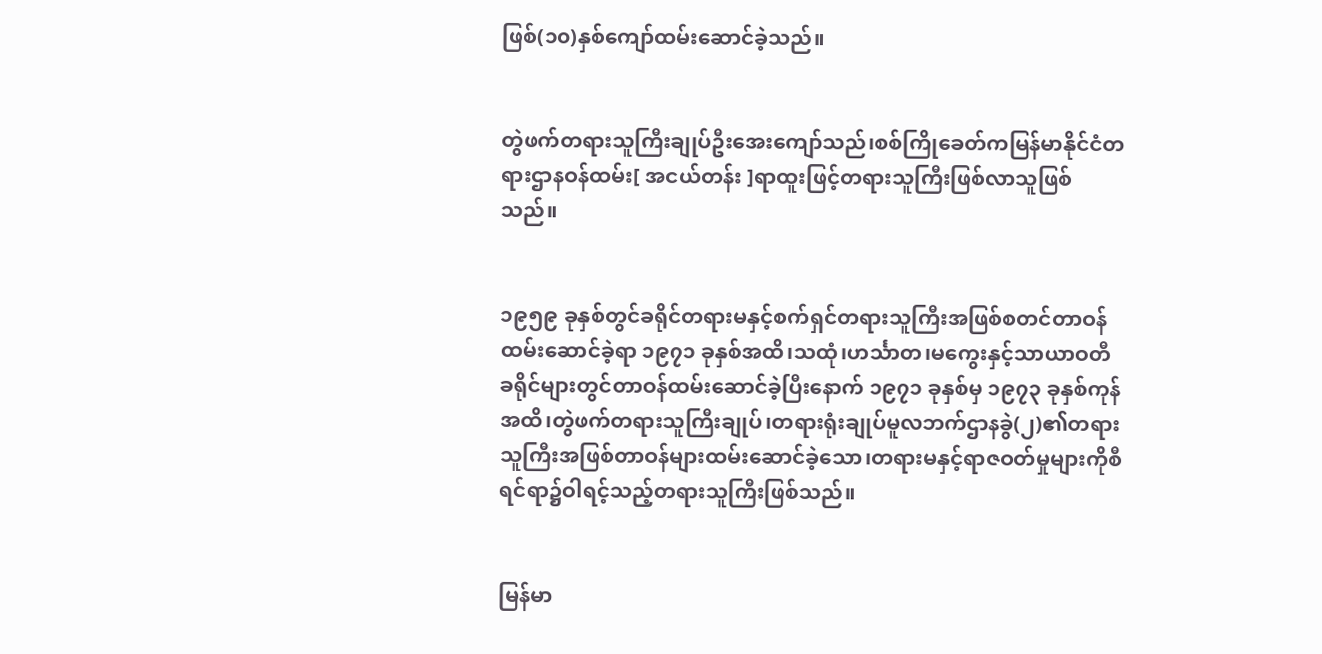ဖြစ်(၁၀)နှစ်ကျော်ထမ်းဆောင်ခဲ့သည်။


တွဲဖက်တရားသူကြီးချုပ်ဦးအေးကျော်သည်၊စစ်ကြိုခေတ်ကမြန်မာနိုင်ငံတရားဌာနဝန်ထမ်း[ အငယ်တန်း ]ရာထူးဖြင့်တရားသူကြီးဖြစ်လာသူဖြစ်သည်။


၁၉၅၉ ခုနှစ်တွင်ခရိုင်တရားမနှင့်စက်ရှင်တရားသူကြီးအဖြစ်စတင်တာဝန်ထမ်းဆောင်ခဲ့ရာ ၁၉၇၁ ခုနှစ်အထိ၊သထုံ၊ဟင်္သာတ၊မကွေးနှင့်သာယာဝတီခရိုင်များတွင်တာဝန်ထမ်းဆောင်ခဲ့ပြီးနောက် ၁၉၇၁ ခုနှစ်မှ ၁၉၇၃ ခုနှစ်ကုန်အထိ၊တွဲဖက်တရားသူကြီးချုပ်၊တရားရုံးချုပ်မူလဘက်ဌာနခွဲ(၂)၏တရားသူကြီးအဖြစ်တာဝန်များထမ်းဆောင်ခဲ့သော၊တရားမနှင့်ရာဇဝတ်မှုများကိုစီရင်ရာ၌ဝါရင့်သည့်တရားသူကြီးဖြစ်သည်။


မြန်မာ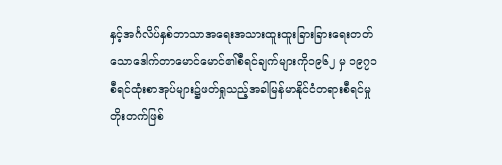နှင့်အင်္ဂလိပ်နှစ်ဘာသာအရေးအသားထူးထူးခြားခြားရေးတတ်သောဒေါက်တာမောင်မောင်၏စီရင်ချက်များကို၁၉၆၂ မှ ၁၉၇၁ စီရင်ထုံးစာအုပ်များ၌ဖတ်ရှုသည့်အခါမြန်မာနိုင်ငံတရားစီရင်မှုတိုးတက်ဖြစ်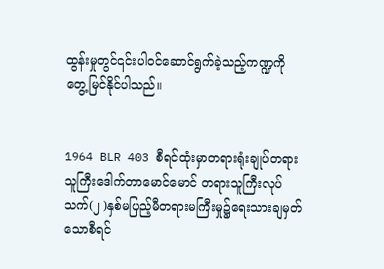ထွန်းမှုတွင်၎င်းပါဝင်ဆောင်ရွက်ခဲ့သည့်ကဏ္ဍကိုတွေ့မြင်နိုင်ပါသည်။


1964 BLR 403 စီရင်ထုံးမှာတရားရုံးချုပ်တရားသူကြီးဒေါက်တာမောင်မောင် တရားသူကြီးလုပ်သက်(၂ )နှစ်မပြည့်မီတရားမကြီးမှု၌ရေးသားချမှတ်သောစီရင်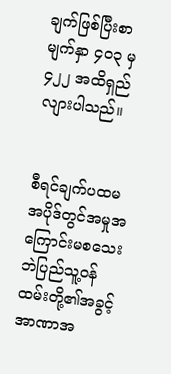ချက်ဖြစ်ပြီးစာမျက်နှာ ၄၀၃ မှ ၄၂၂ အထိရှည်လျားပါသည်။


စီရင်ချက်ပထမအပိုဒ်တွင်အမှုအကြောင်းမစသေးဘဲပြည်သူ့ဝန်ထမ်းတို့၏အခွင့်အာဏာအ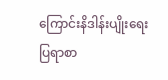ကြောင်းနိဒါန်းပျိုးရေးပြရာစာ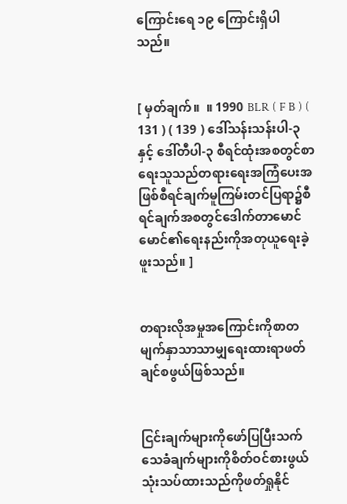ကြောင်းရေ ၁၉ ကြောင်းရှိပါသည်။


[ မှတ်ချက်။  ။ 1990 BLR ( F B ) ( 131 ) ( 139 ) ဒေါ်သန်းသန်းပါ-၃ နှင့် ဒေါ်တီပါ-၃ စီရင်ထုံးအစတွင်စာရေးသူသည်တရားရေးအကြံပေးအဖြစ်စီရင်ချက်မူကြမ်းတင်ပြရာ၌စီရင်ချက်အစတွင်ဒေါက်တာမောင်မောင်၏ရေးနည်းကိုအတုယူရေးခဲ့ဖူးသည်။ ]


တရားလိုအမှုအကြောင်းကိုစာတမျက်နှာသာသာမျှရေးထားရာဖတ်ချင်စဖွယ်ဖြစ်သည်။


ငြင်းချက်များကိုဖော်ပြပြီးသက်သေခံချက်များကိုစိတ်ဝင်စားဖွယ်သုံးသပ်ထားသည်ကိုဖတ်ရှုနိုင်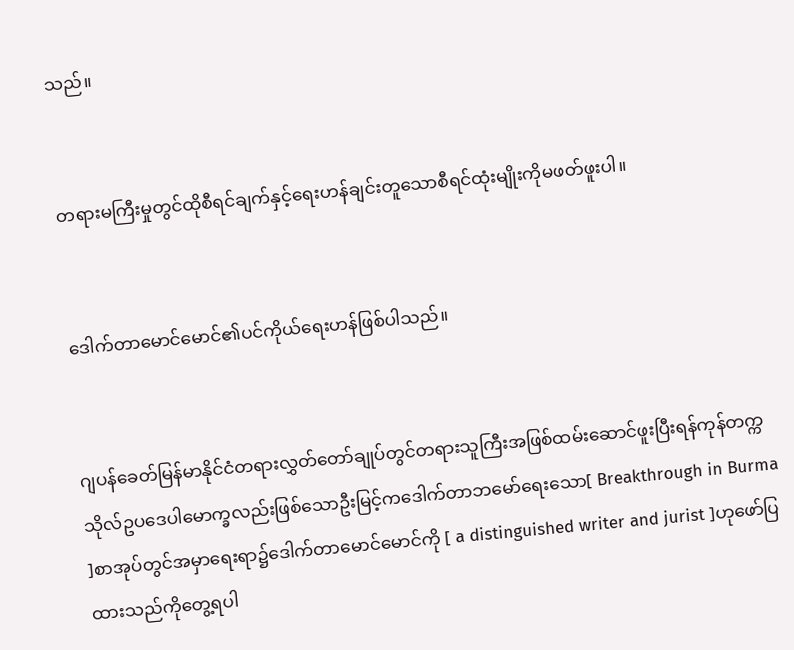သည်။


တရားမကြီးမှုတွင်ထိုစီရင်ချက်နှင့်ရေးဟန်ချင်းတူသောစီရင်ထုံးမျိုးကိုမဖတ်ဖူးပါ။


ဒေါက်တာမောင်မောင်၏ပင်ကိုယ်ရေးဟန်ဖြစ်ပါသည်။


ဂျပန်ခေတ်မြန်မာနိုင်ငံတရားလွှတ်တော်ချုပ်တွင်တရားသူကြီးအဖြစ်ထမ်းဆောင်ဖူးပြီးရန်ကုန်တက္ကသိုလ်ဥပဒေပါမောက္ခလည်းဖြစ်သောဦးမြင့်ကဒေါက်တာဘမော်ရေးသော[ Breakthrough in Burma ]စာအုပ်တွင်အမှာရေးရာ၌ဒေါက်တာမောင်မောင်ကို [ a distinguished writer and jurist ]ဟုဖော်ပြထားသည်ကိုတွေ့ရပါ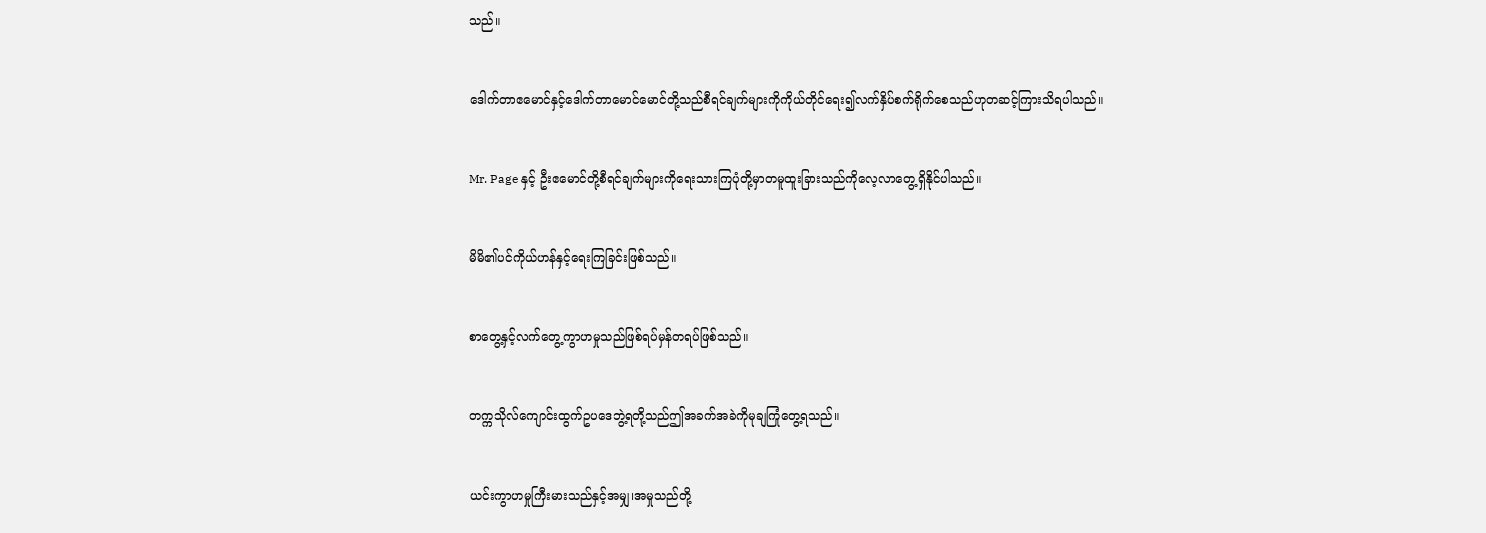သည်။


ဒေါက်တာဧမောင်နှင့်ဒေါက်တာမောင်မောင်တို့သည်စီရင်ချက်များကိုကိုယ်တိုင်ရေး၍လက်နှိပ်စက်ရိုက်စေသည်ဟုတဆင့်ကြားသိရပါသည်။


Mr. Page နှင့် ဦးဧမောင်တို့စီရင်ချက်များကိုရေးသားကြပုံတို့မှာတမူထူးခြားသည်ကိုလေ့လာတွေ့ရှိနိုင်ပါသည်။


မိမိ၏ပင်ကိုယ်ဟန်နှင့်ရေးကြခြင်းဖြစ်သည်။


စာတွေ့နှင့်လက်တွေ့ကွာဟမှုသည်ဖြစ်ရပ်မှန်တရပ်ဖြစ်သည်။


တက္ကသိုလ်ကျောင်းထွက်ဥပဒေဘွဲ့ရတို့သည်ဤအခက်အခဲကိုမုချကြုံတွေ့ရသည်။


ယင်းကွာဟမှုကြီးမားသည်နှင့်အမျှ၊အမှုသည်တို့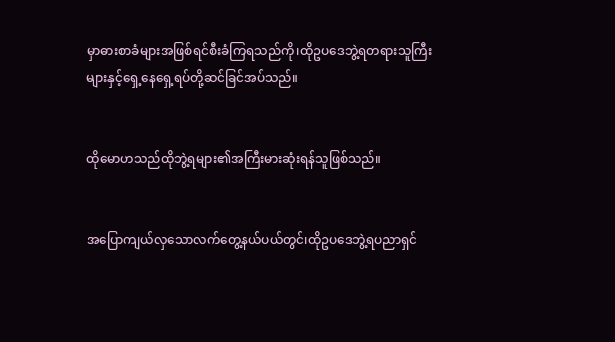မှာဓားစာခံများအဖြစ်ရင်စီးခံကြရသည်ကို၊ထိုဥပဒေဘွဲ့ရတရားသူကြီးများနှင့်ရှေ့နေရှေ့ရပ်တို့ဆင်ခြင်အပ်သည်။


ထိုမောဟသည်ထိုဘွဲ့ရများ၏အကြီးမားဆုံးရန်သူဖြစ်သည်။


အပြောကျယ်လှသောလက်တွေ့နယ်ပယ်တွင်၊ထိုဥပဒေဘွဲ့ရပညာရှင်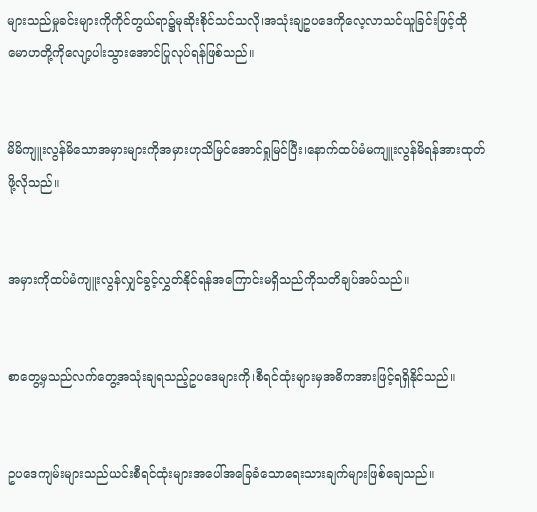များသည်မှုခင်းများကိုကိုင်တွယ်ရာ၌မုဆိုးစိုင်သင်သလို၊အသုံးချဥပဒေကိုလေ့လာသင်ယူခြင်းဖြင့်ထိုမောဟတို့ကိုလျော့ပါးသွားအောင်ပြုလုပ်ရန်ဖြစ်သည်။


မိမိကျူးလွန်မိသောအမှားများကိုအမှားဟုသိမြင်အောင်ရှုမြင်ပြီး၊နောက်ထပ်မံမကျူးလွန်မိရန်အားထုတ်ဖို့လိုသည်။


အမှားကိုထပ်မံကျူးလွန်လျှင်ခွင့်လွှတ်နိုင်ရန်အကြောင်းမရှိသည်ကိုသတိချပ်အပ်သည်။


စာတွေ့မှသည်လက်တွေ့အသုံးချရသည့်ဥပဒေများကို၊စီရင်ထုံးများမှအဓိကအားဖြင့်ရရှိနိုင်သည်။


ဥပဒေကျမ်းများသည်ယင်းစီရင်ထုံးများအပေါ်အခြေခံသောရေးသားချက်များဖြစ်ချေသည်။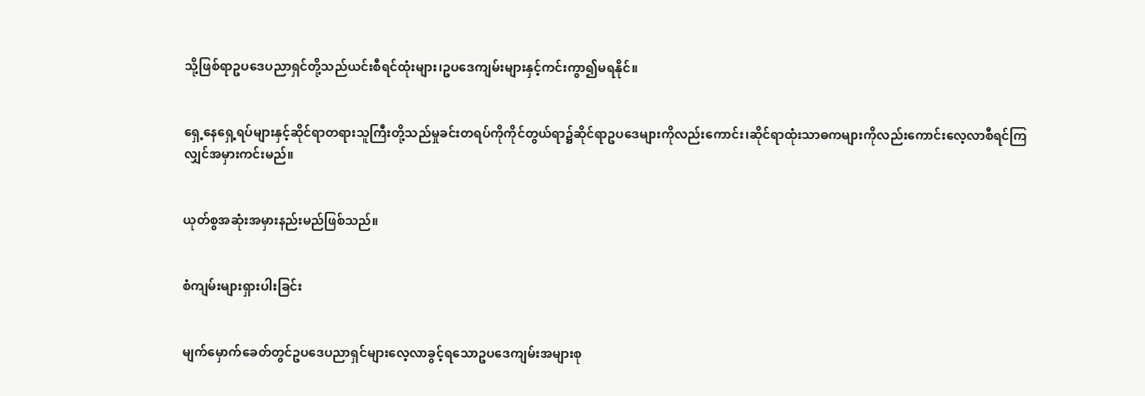သို့ဖြစ်ရာဥပဒေပညာရှင်တို့သည်ယင်းစီရင်ထုံးများ၊ဥပဒေကျမ်းများနှင့်ကင်းကွာ၍မရနိုင်။


ရှေ့နေရှေ့ရပ်များနှင့်ဆိုင်ရာတရားသူကြီးတို့သည်မှုခင်းတရပ်ကိုကိုင်တွယ်ရာ၌ဆိုင်ရာဥပဒေများကိုလည်းကောင်း၊ဆိုင်ရာထုံးသာဓကများကိုလည်းကောင်းလေ့လာစီရင်ကြလျှင်အမှားကင်းမည်။


ယုတ်စွအဆုံးအမှားနည်းမည်ဖြစ်သည်။


စံကျမ်းများရှားပါးခြင်း


မျက်မှောက်ခေတ်တွင်ဥပဒေပညာရှင်များလေ့လာခွင့်ရသောဥပဒေကျမ်းအများစု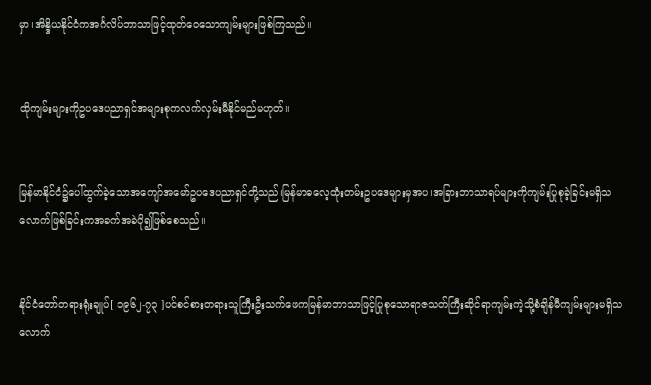မှာ၊အိန္ဒိယနိုင်ငံကအင်္ဂလိပ်ဘာသာဖြင့်ထုတ်ဝေသောကျမ်းများဖြစ်ကြသည်။


ထိုကျမ်းများကိုဥပဒေပညာရှင်အများစုကလက်လှမ်းမီနိုင်မည်မဟုတ်။


မြန်မာနိုင်ငံ၌ပေါ်ထွက်ခဲ့သောအကျော်အမော်ဥပဒေပညာရှင်တို့သည်၊မြန်မာဓလေ့ထုံးတမ်းဥပဒေများမှအပ၊အခြားဘာသာရပ်များကိုကျမ်းပြုစုခဲ့ခြင်းမရှိသလောက်ဖြစ်ခြင်းကအခက်အခဲပို၍ဖြစ်စေသည်။


နိုင်ငံတော်တရားရုံးချုပ်[ ၁၉၆၂-၇၃ ]ပင်စင်စားတရားသူကြီးဦးသက်ဖေကမြန်မာဘာသာဖြင့်ပြုစုသောရာဇသတ်ကြီးဆိုင်ရာကျမ်းကဲ့သို့စံချိန်မီကျမ်းများမရှိသလောက်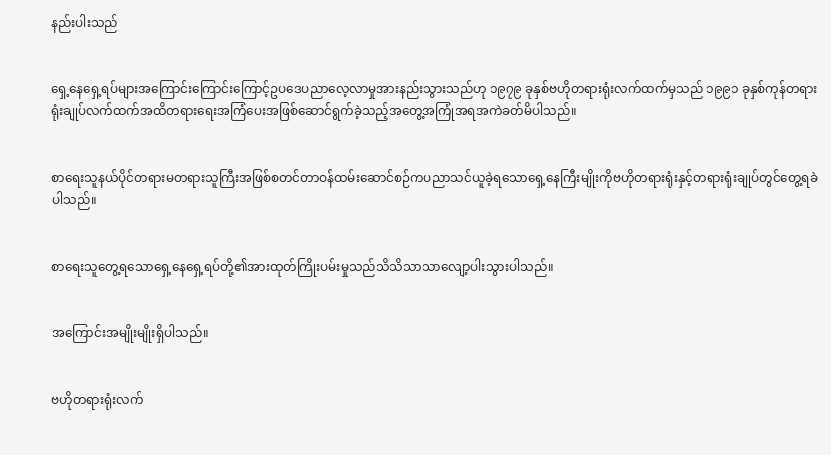နည်းပါးသည်


ရှေ့နေရှေ့ရပ်များအကြောင်းကြောင်းကြောင့်ဥပဒေပညာလေ့လာမှုအားနည်းသွားသည်ဟု ၁၉၇၉ ခုနှစ်ဗဟိုတရားရုံးလက်ထက်မှသည် ၁၉၉၁ ခုနှစ်ကုန်တရားရုံးချုပ်လက်ထက်အထိတရားရေးအကြံပေးအဖြစ်ဆောင်ရွက်ခဲ့သည့်အတွေ့အကြုံအရအကဲခတ်မိပါသည်။


စာရေးသူနယ်ပိုင်တရားမတရားသူကြီးအဖြစ်စတင်တာဝန်ထမ်းဆောင်စဉ်ကပညာသင်ယူခဲ့ရသောရှေ့နေကြီးမျိုးကိုဗဟိုတရားရုံးနှင့်တရားရုံးချုပ်တွင်တွေ့ရခဲပါသည်။


စာရေးသူတွေ့ရသောရှေ့နေရှေ့ရပ်တို့၏အားထုတ်ကြိုးပမ်းမှုသည်သိသိသာသာလျော့ပါးသွားပါသည်။


အကြောင်းအမျိုးမျိုးရှိပါသည်။


ဗဟိုတရားရုံးလက်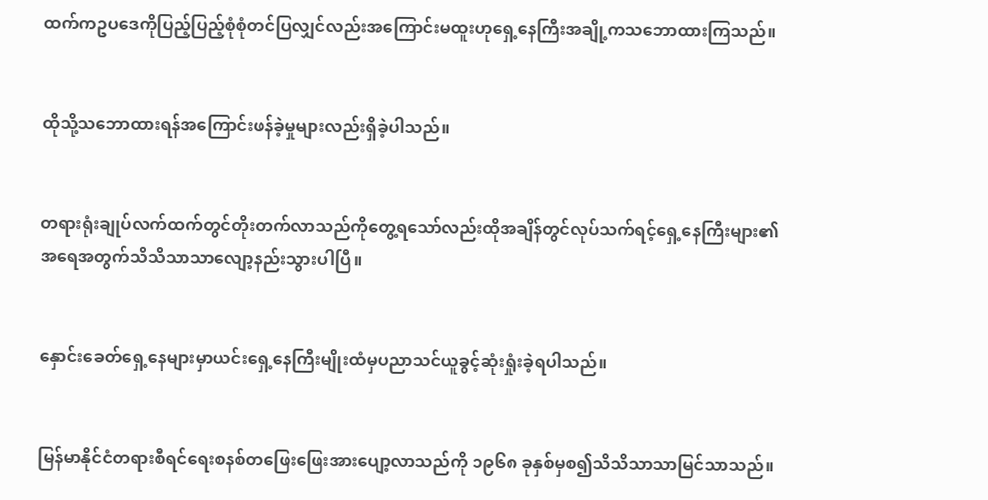ထက်ကဥပဒေကိုပြည့်ပြည့်စုံစုံတင်ပြလျှင်လည်းအကြောင်းမထူးဟုရှေ့နေကြီးအချို့ကသဘောထားကြသည်။


ထိုသို့သဘောထားရန်အကြောင်းဖန်ခဲ့မှုများလည်းရှိခဲ့ပါသည်။


တရားရုံးချုပ်လက်ထက်တွင်တိုးတက်လာသည်ကိုတွေ့ရသော်လည်းထိုအချိန်တွင်လုပ်သက်ရင့်ရှေ့နေကြီးများ၏အရေအတွက်သိသိသာသာလျော့နည်းသွားပါပြီ။


နှောင်းခေတ်ရှေ့နေများမှာယင်းရှေ့နေကြီးမျိုးထံမှပညာသင်ယူခွင့်ဆုံးရှုံးခဲ့ရပါသည်။


မြန်မာနိုင်ငံတရားစီရင်ရေးစနစ်တဖြေးဖြေးအားပျော့လာသည်ကို ၁၉၆၈ ခုနှစ်မှစ၍သိသိသာသာမြင်သာသည်။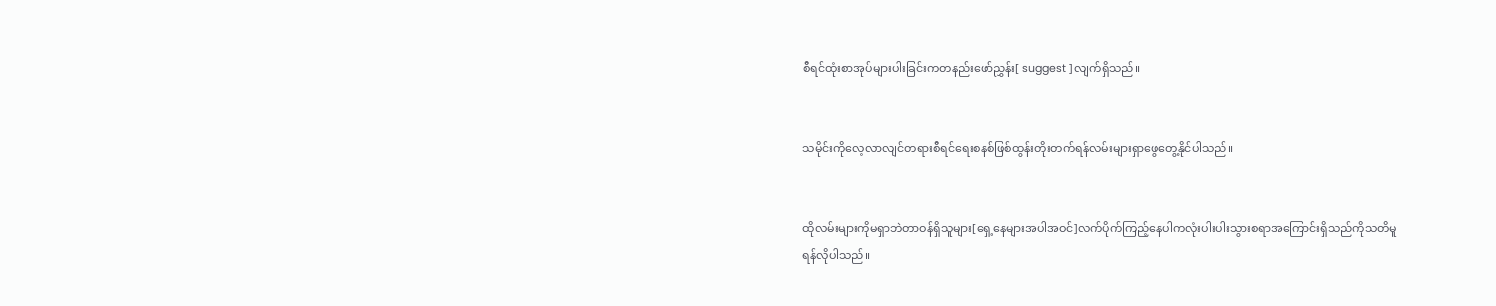စီရင်ထုံးစာအုပ်များပါးခြင်းကတနည်းဖော်ညွှန်း[ suggest ]လျက်ရှိသည်။


သမိုင်းကိုလေ့လာလျင်တရားစီရင်ရေးစနစ်ဖြစ်ထွန်းတိုးတက်ရန်လမ်းများရှာဖွေတွေ့နိုင်ပါသည်။


ထိုလမ်းများကိုမရှာဘဲတာဝန်ရှိသူများ[ရှေ့နေများအပါအဝင်]လက်ပိုက်ကြည့်နေပါကလုံးပါးပါးသွားစရာအကြောင်းရှိသည်ကိုသတိမူရန်လိုပါသည်။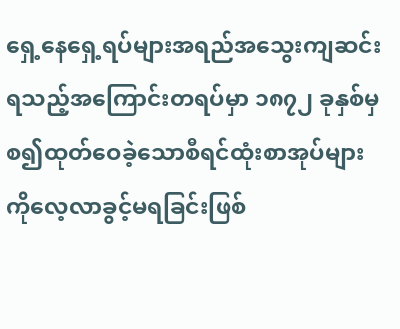ရှေ့နေရှေ့ရပ်များအရည်အသွေးကျဆင်းရသည့်အကြောင်းတရပ်မှာ ၁၈၇၂ ခုနှစ်မှစ၍ထုတ်ဝေခဲ့သောစီရင်ထုံးစာအုပ်များကိုလေ့လာခွင့်မရခြင်းဖြစ်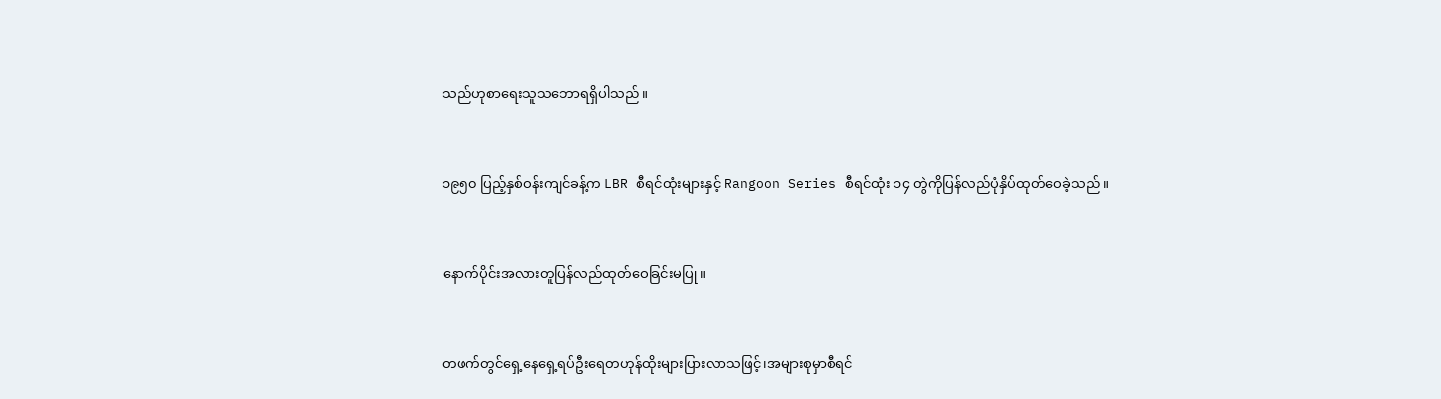သည်ဟုစာရေးသူသဘောရရှိပါသည်။


၁၉၅၀ ပြည့်နှစ်ဝန်းကျင်ခန့်က LBR စီရင်ထုံးများနှင့် Rangoon Series စီရင်ထုံး ၁၄ တွဲကိုပြန်လည်ပုံနှိပ်ထုတ်ဝေခဲ့သည်။


နောက်ပိုင်းအလားတူပြန်လည်ထုတ်ဝေခြင်းမပြု။


တဖက်တွင်ရှေ့နေရှေ့ရပ်ဦးရေတဟုန်ထိုးများပြားလာသဖြင့်၊အများစုမှာစီရင်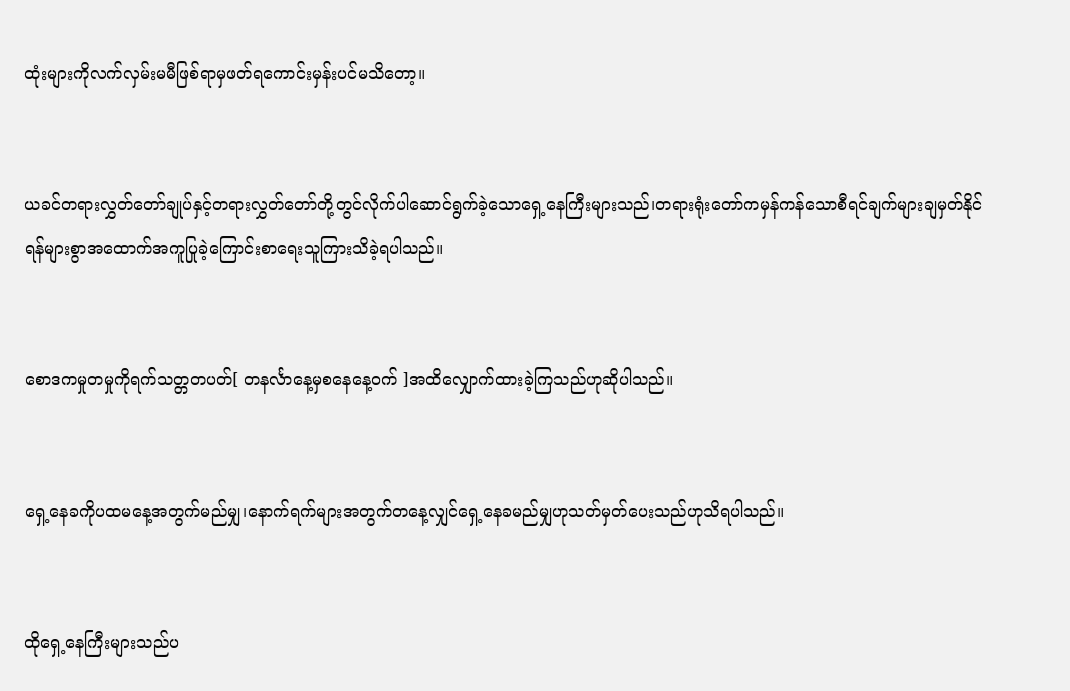ထုံးများကိုလက်လှမ်းမမီဖြစ်ရာမှဖတ်ရကောင်းမှန်းပင်မသိတော့။


ယခင်တရားလွှတ်တော်ချုပ်နှင့်တရားလွှတ်တော်တို့တွင်လိုက်ပါဆောင်ရွက်ခဲ့သောရှေ့နေကြီးများသည်၊တရားရုံးတော်ကမှန်ကန်သောစီရင်ချက်များချမှတ်နိုင်ရန်များစွာအထောက်အကူပြုခဲ့ကြောင်းစာရေးသူကြားသိခဲ့ရပါသည်။


စောဒကမှုတမှုကိုရက်သတ္တတပတ်[ တနင်္လာနေ့မှစနေနေ့ဝက် ]အထိလျှောက်ထားခဲ့ကြသည်ဟုဆိုပါသည်။


ရှေ့နေခကိုပထမနေ့အတွက်မည်မျှ၊နောက်ရက်များအတွက်တနေ့လျှင်ရှေ့နေခမည်မျှဟုသတ်မှတ်ပေးသည်ဟုသိရပါသည်။


ထိုရှေ့နေကြီးများသည်ပ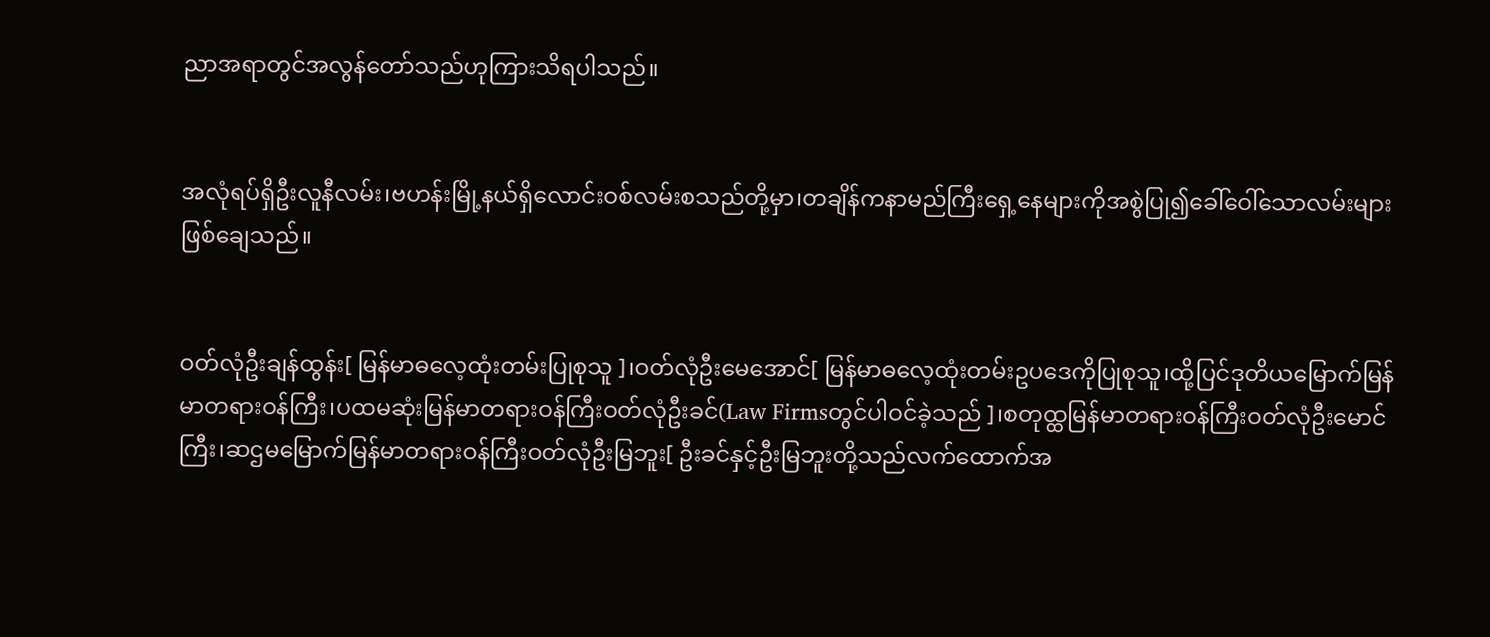ညာအရာတွင်အလွန်တော်သည်ဟုကြားသိရပါသည်။


အလုံရပ်ရှိဦးလူနီလမ်း၊ဗဟန်းမြို့နယ်ရှိလောင်းဝစ်လမ်းစသည်တို့မှာ၊တချိန်ကနာမည်ကြီးရှေ့နေများကိုအစွဲပြု၍ခေါ်ဝေါ်သောလမ်းများဖြစ်ချေသည်။


ဝတ်လုံဦးချန်ထွန်း[ မြန်မာဓလေ့ထုံးတမ်းပြုစုသူ ]၊ဝတ်လုံဦးမေအောင်[ မြန်မာဓလေ့ထုံးတမ်းဥပဒေကိုပြုစုသူ၊ထို့ပြင်ဒုတိယမြောက်မြန်မာတရားဝန်ကြီး၊ပထမဆုံးမြန်မာတရားဝန်ကြီးဝတ်လုံဦးခင်(Law Firmsတွင်ပါဝင်ခဲ့သည် ]၊စတုထ္ထမြန်မာတရားဝန်ကြီးဝတ်လုံဦးမောင်ကြီး၊ဆဌမမြောက်မြန်မာတရားဝန်ကြီးဝတ်လုံဦးမြဘူး[ ဦးခင်နှင့်ဦးမြဘူးတို့သည်လက်ထောက်အ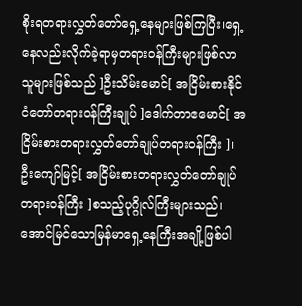စိုးရတရားလွှတ်တော်ရှေ့နေများဖြစ်ကြပြီး၊ရှေ့နေလည်းလိုက်ခဲ့ရာမှတရားဝန်ကြီးများဖြစ်လာသူများဖြစ်သည် ]ဦးသိမ်းမောင်[ အငြိမ်းစားနိုင်ငံတော်တရားဝန်ကြီးချုပ် ]ဒေါက်တာဧမောင်[ အငြိမ်းစားတရားလွှတ်တော်ချုပ်တရားဝန်ကြီး ]၊ဦးကျော်မြင့်[ အငြိမ်းစားတရားလွှတ်တော်ချုပ်တရားဝန်ကြီး ]စသည့်ပုဂ္ဂိုလ်ကြီးများသည်၊အောင်မြင်သောမြန်မာရှေ့နေကြီးအချို့ဖြစ်ပါ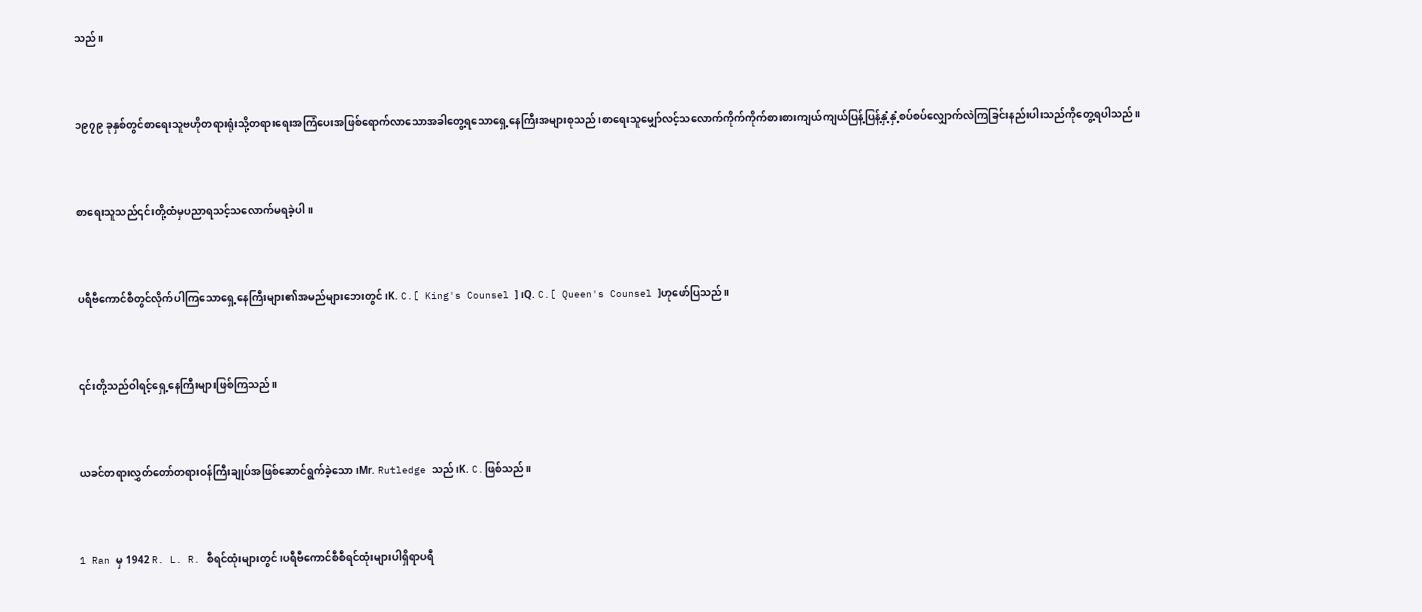သည်။


၁၉၇၉ ခုနှစ်တွင်စာရေးသူဗဟိုတရားရုံးသို့တရားရေးအကြံပေးအဖြစ်ရောက်လာသောအခါတွေ့ရသောရှေ့နေကြီးအများစုသည်၊စာရေးသူမျှော်လင့်သလောက်ကိုက်ကိုက်စားစားကျယ်ကျယ်ပြန့်ပြန့်နှံ့နှံ့စပ်စပ်လျှောက်လဲကြခြင်းနည်းပါးသည်ကိုတွေ့ရပါသည်။


စာရေးသူသည်၎င်းတို့ထံမှပညာရသင့်သလောက်မရခဲ့ပါ။


ပရီဗီကောင်စီတွင်လိုက်ပါကြသောရှေ့နေကြီးများ၏အမည်များဘေးတွင်၊K. C.[ King's Counsel ]၊Q. C.[ Queen's Counsel ]ဟုဖော်ပြသည်။


၎င်းတို့သည်ဝါရင့်ရှေ့နေကြီးများဖြစ်ကြသည်။


ယခင်တရားလွှတ်တော်တရားဝန်ကြီးချုပ်အဖြစ်ဆောင်ရွက်ခဲ့သော၊Mr. Rutledge သည်၊K. C.ဖြစ်သည်။


1 Ran မှ 1942 R. L. R. စီရင်ထုံးများတွင်၊ပရီဗီကောင်စီစီရင်ထုံးများပါရှိရာပရီ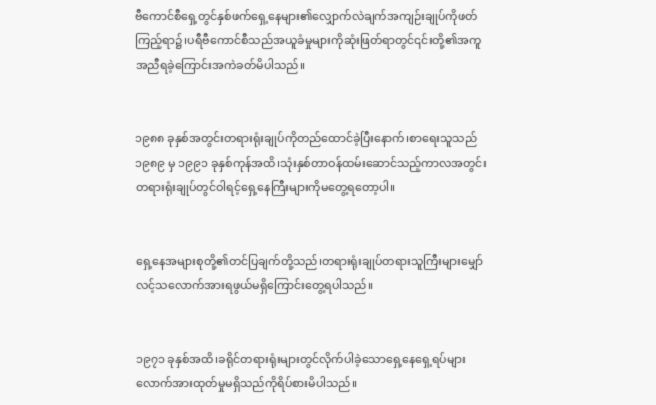ဗီကောင်စီရှေ့တွင်နှစ်ဖက်ရှေ့နေများ၏လျှောက်လဲချက်အကျဉ်းချုပ်ကိုဖတ်ကြည့်ရာ၌၊ပရီဗီကောင်စီသည်အယူခံမှုများကိုဆုံးဖြတ်ရာတွင်၎င်းတို့၏အကူအညီရခဲ့ကြောင်းအကဲခတ်မိပါသည်။


၁၉၈၈ ခုနှစ်အတွင်းတရားရုံးချုပ်ကိုတည်ထောင်ခဲ့ပြီးနောက်၊စာရေးသူသည်၁၉၈၉ မှ ၁၉၉၁ ခုနှစ်ကုန်အထိ၊သုံးနှစ်တာဝန်ထမ်းဆောင်သည့်ကာလအတွင်းတရားရုံးချုပ်တွင်ဝါရင့်ရှေ့နေကြီးများကိုမတွေ့ရတော့ပါ။


ရှေ့နေအများစုတို့၏တင်ပြချက်တို့သည်၊တရားရုံးချုပ်တရားသူကြီးများမျှော်လင့်သလောက်အားရဖွယ်မရှိကြောင်းတွေ့ရပါသည်။


၁၉၇၁ ခုနှစ်အထိ၊ခရိုင်တရားရုံးများတွင်လိုက်ပါခဲ့သောရှေ့နေရှေ့ရပ်များလောက်အားထုတ်မှုမရှိသည်ကိုရိပ်စားမိပါသည်။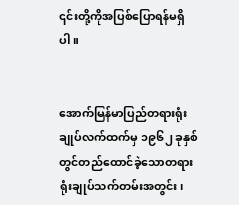၎င်းတို့ကိုအပြစ်ပြောရန်မရှိပါ။


အောက်မြန်မာပြည်တရားရုံးချုပ်လက်ထက်မှ ၁၉၆၂ ခုနှစ်တွင်တည်ထောင်ခဲ့သောတရားရုံးချုပ်သက်တမ်းအတွင်း၊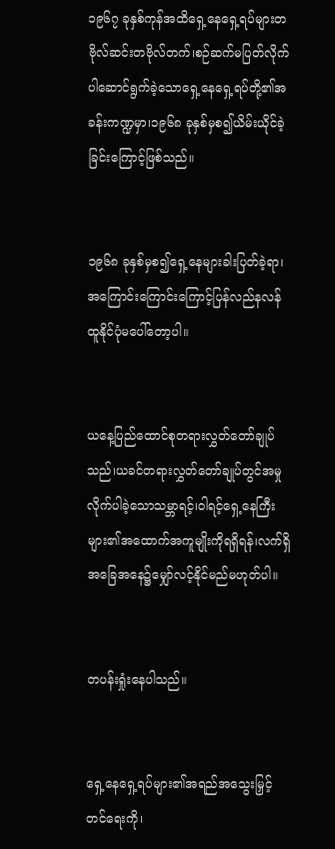၁၉၆၇ ခုနှစ်ကုန်အထိရှေ့နေရှေ့ရပ်များတဗိုလ်ဆင်းတဗိုလ်တက်၊စဉ်ဆက်မပြတ်လိုက်ပါဆောင်ရွက်ခဲ့သောရှေ့နေရှေ့ရပ်တို့၏အခန်းကဏ္ဍမှာ၊၁၉၆၈ ခုနှစ်မှစ၍ယိမ်းယိုင်ခဲ့ခြင်းကြောင့်ဖြစ်သည်။


၁၉၆၈ ခုနှစ်မှစ၍ရှေ့နေများခါးပြတ်ခဲ့ရာ၊အကြောင်းကြောင်းကြောင့်ပြန်လည်နလန်ထူနိုင်ပုံမပေါ်တော့ပါ။


ယနေ့ပြည်ထောင်စုတရားလွှတ်တော်ချုပ်သည်၊ယခင်တရားလွှတ်တော်ချုပ်တွင်အမှုလိုက်ပါခဲ့သောသမ္ဘာရင့်၊ဝါရင့်ရှေ့နေကြီးများ၏အထောက်အကူမျိုးကိုရရှိရန်၊လက်ရှိအခြေအနေ၌မျှော်လင့်နိုင်မည်မဟုတ်ပါ။


တပန်းရှုံးနေပါသည်။


ရှေ့နေရှေ့ရပ်များ၏အရည်အသွေးမြှင့်တင်ရေးကို၊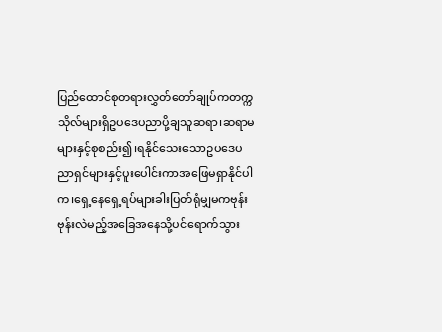ပြည်ထောင်စုတရားလွှတ်တော်ချုပ်ကတက္ကသိုလ်များရှိဥပဒေပညာပို့ချသူဆရာ၊ဆရာမများနှင့်စုစည်း၍၊ရနိုင်သေးသောဥပဒေပညာရှင်များနှင့်ပူးပေါင်းကာအဖြေမရှာနိုင်ပါက၊ရှေ့နေရှေ့ရပ်များခါးပြတ်ရုံမျှမကဗုန်းဗုန်းလဲမည့်အခြေအနေသို့ပင်ရောက်သွား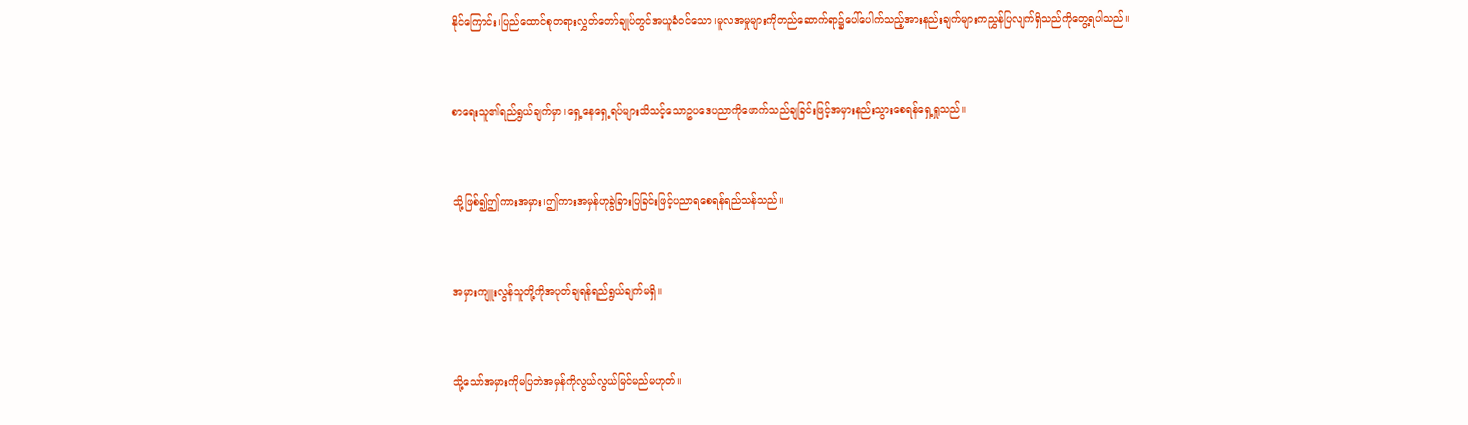နိုင်ကြောင်း၊ပြည်ထောင်စုတရားလွှတ်တော်ချုပ်တွင်အယူခံဝင်သော၊မူလအမှုများကိုတည်ဆောက်ရာ၌ပေါ်ပေါက်သည့်အားနည်းချက်များကညွှန်ပြလျက်ရှိသည်ကိုတွေ့ရပါသည်။


စာရေးသူ၏ရည်ရွယ်ချက်မှာ၊ရှေ့နေရှေ့ရပ်များသိသင့်သောဥပဒေပညာကိုဖောက်သည်ချခြင်းဖြင့်အမှားနည်းသွားစေရန်ရှေ့ရှုသည်။


သို့ဖြစ်၍ဤကားအမှား၊ဤကားအမှန်ဟုခွဲခြားပြခြင်းဖြင့်ပညာရစေရန်ရည်သန်သည်။


အမှားကျူးလွန်သူတို့ကိုအပုတ်ချရန်ရည်ရွယ်ချက်မရှိ။


သို့သော်အမှားကိုမပြဘဲအမှန်ကိုလွယ်လွယ်မြင်မည်မဟုတ်။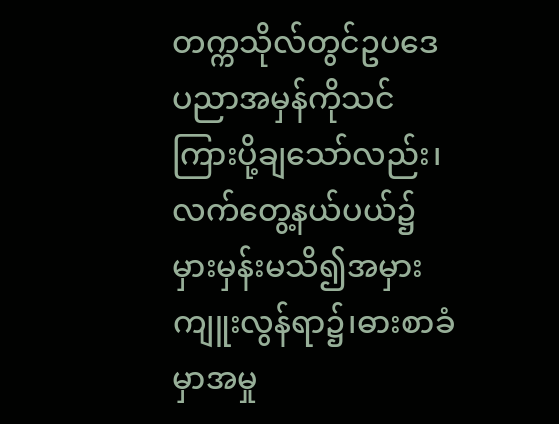တက္ကသိုလ်တွင်ဥပဒေပညာအမှန်ကိုသင်ကြားပို့ချသော်လည်း၊လက်တွေ့နယ်ပယ်၌မှားမှန်းမသိ၍အမှားကျူးလွန်ရာ၌၊ဓားစာခံမှာအမှု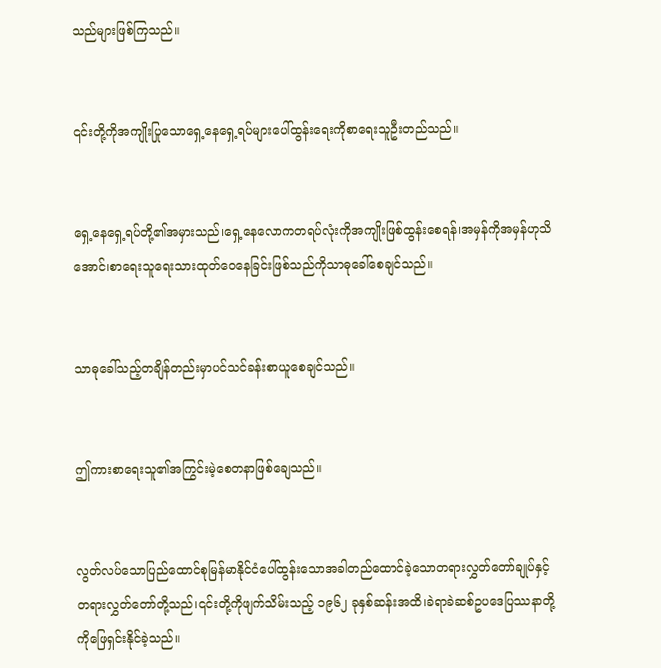သည်များဖြစ်ကြသည်။


၎င်းတို့ကိုအကျိုးပြုသောရှေ့နေရှေ့ရပ်များပေါ်ထွန်းရေးကိုစာရေးသူဦးတည်သည်။


ရှေ့နေရှေ့ရပ်တို့၏အမှားသည်၊ရှေ့နေလောကတရပ်လုံးကိုအကျိုးဖြစ်ထွန်းစေရန်၊အမှန်ကိုအမှန်ဟုသိအောင်၊စာရေးသူရေးသားထုတ်ဝေနေခြင်းဖြစ်သည်ကိုသာဓုခေါ်စေချင်သည်။


သာဓုခေါ်သည့်တချိန်တည်းမှာပင်သင်ခန်းစာယူစေချင်သည်။


ဤကားစာရေးသူ၏အကြွင်းမဲ့စေတနာဖြစ်ချေသည်။


လွတ်လပ်သောပြည်ထောင်စုမြန်မာနိုင်ငံပေါ်ထွန်းသောအခါတည်ထောင်ခဲ့သောတရားလွှတ်တော်ချုပ်နှင့်တရားလွှတ်တော်တို့သည်၊၎င်းတို့ကိုဖျက်သိမ်းသည့် ၁၉၆၂ ခုနှစ်ဆန်းအထိ၊ခဲရာခဲဆစ်ဥပဒေပြဿနာတို့ကိုဖြေရှင်းနိုင်ခဲ့သည်။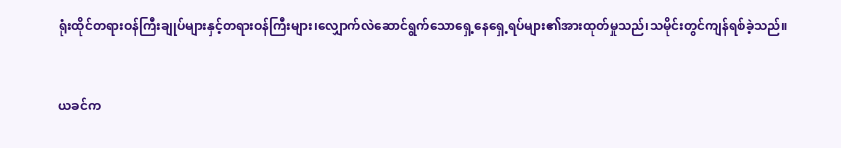ရုံးထိုင်တရားဝန်ကြီးချုပ်များနှင့်တရားဝန်ကြီးများ၊လျှောက်လဲဆောင်ရွက်သောရှေ့နေရှေ့ရပ်များ၏အားထုတ်မှုသည်၊သမိုင်းတွင်ကျန်ရစ်ခဲ့သည်။


ယခင်က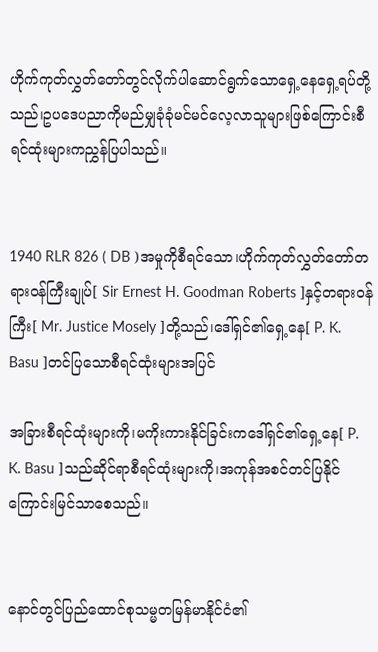ဟိုက်ကုတ်လွှတ်တော်တွင်လိုက်ပါဆောင်ရွက်သောရှေ့နေရှေ့ရပ်တို့သည်၊ဥပဒေပညာကိုမည်မျှခုံခုံမင်မင်လေ့လာသူများဖြစ်ကြောင်းစီရင်ထုံးများကညွှန်ပြပါသည်။


1940 RLR 826 ( DB )အမှုကိုစီရင်သော၊ဟိုက်ကုတ်လွှတ်တော်တရားဝန်ကြီးချုပ်[ Sir Ernest H. Goodman Roberts ]နှင့်တရားဝန်ကြီး[ Mr. Justice Mosely ]တို့သည်၊ဒေါ်ရှင်၏ရှေ့နေ[ P. K. Basu ]တင်ပြသောစီရင်ထုံးများအပြင်

အခြားစီရင်ထုံးများကို၊မကိုးကားနိုင်ခြင်းကဒေါ်ရှင်၏ရှေ့နေ[ P. K. Basu ]သည်ဆိုင်ရာစီရင်ထုံးများကို၊အကုန်အစင်တင်ပြနိုင်ကြောင်းမြင်သာစေသည်။


နောင်တွင်ပြည်ထောင်စုသမ္မတမြန်မာနိုင်ငံ၏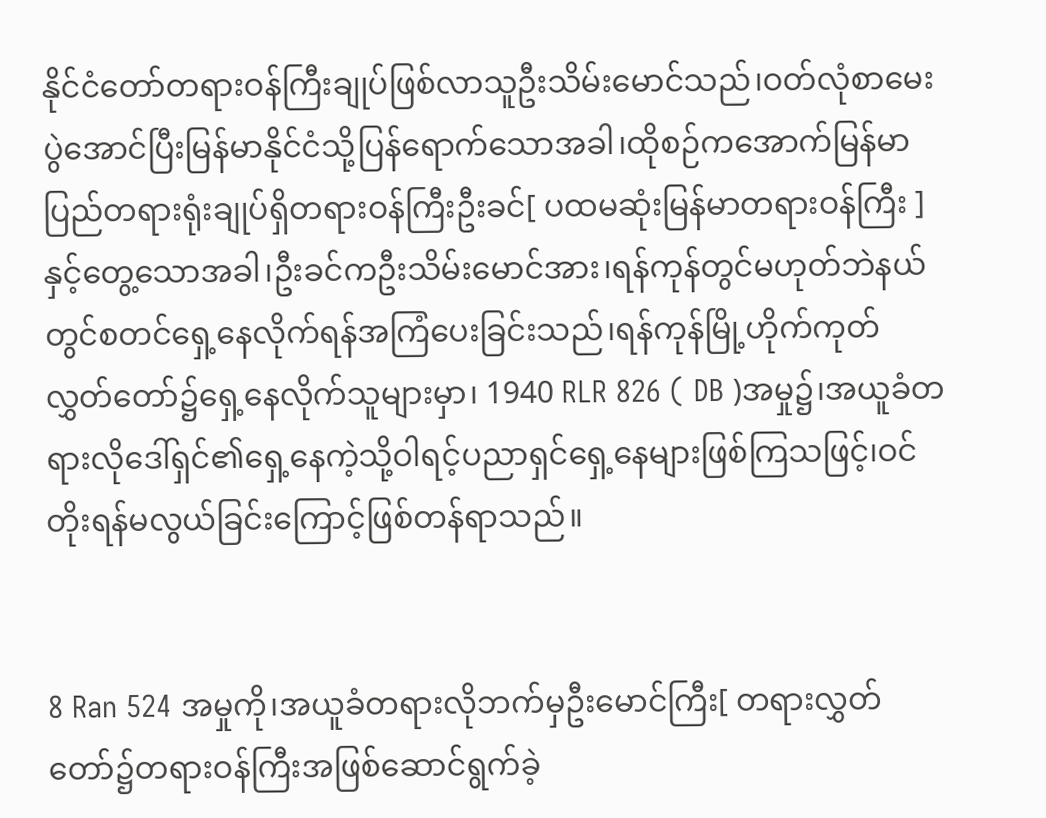နိုင်ငံတော်တရားဝန်ကြီးချုပ်ဖြစ်လာသူဦးသိမ်းမောင်သည်၊ဝတ်လုံစာမေးပွဲအောင်ပြီးမြန်မာနိုင်ငံသို့ပြန်ရောက်သောအခါ၊ထိုစဉ်ကအောက်မြန်မာပြည်တရားရုံးချုပ်ရှိတရားဝန်ကြီးဦးခင်[ ပထမဆုံးမြန်မာတရားဝန်ကြီး ]နှင့်တွေ့သောအခါ၊ဦးခင်ကဦးသိမ်းမောင်အား၊ရန်ကုန်တွင်မဟုတ်ဘဲနယ်တွင်စတင်ရှေ့နေလိုက်ရန်အကြံပေးခြင်းသည်၊ရန်ကုန်မြို့ဟိုက်ကုတ်လွှတ်တော်၌ရှေ့နေလိုက်သူများမှာ၊ 1940 RLR 826 ( DB )အမှု၌၊အယူခံတရားလိုဒေါ်ရှင်၏ရှေ့နေကဲ့သို့ဝါရင့်ပညာရှင်ရှေ့နေများဖြစ်ကြသဖြင့်၊ဝင်တိုးရန်မလွယ်ခြင်းကြောင့်ဖြစ်တန်ရာသည်။


8 Ran 524 အမှုကို၊အယူခံတရားလိုဘက်မှဦးမောင်ကြီး[ တရားလွှတ်တော်၌တရားဝန်ကြီးအဖြစ်ဆောင်ရွက်ခဲ့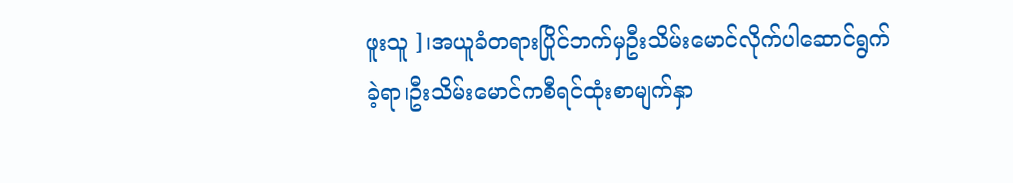ဖူးသူ ]၊အယူခံတရားပြိုင်ဘက်မှဦးသိမ်းမောင်လိုက်ပါဆောင်ရွက်ခဲ့ရာ၊ဦးသိမ်းမောင်ကစီရင်ထုံးစာမျက်နှာ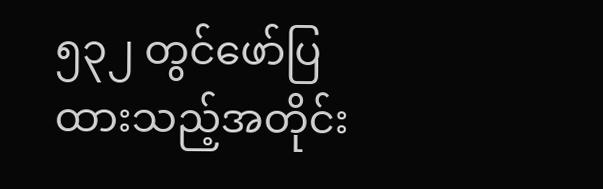၅၃၂ တွင်ဖော်ပြထားသည့်အတိုင်း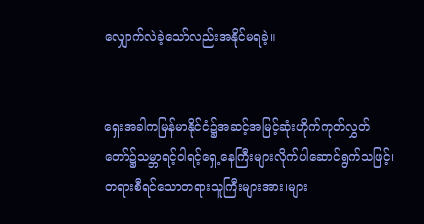လျှောက်လဲခဲ့သော်လည်းအနိုင်မရခဲ့။


ရှေးအခါကမြန်မာနိုင်ငံ၌အဆင့်အမြင့်ဆုံးဟိုက်ကုတ်လွှတ်တော်၌သမ္ဘာရင့်ဝါရင့်ရှေ့နေကြီးများလိုက်ပါဆောင်ရွက်သဖြင့်၊တရားစီရင်သောတရားသူကြီးများအား၊များ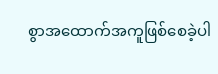စွာအထောက်အကူဖြစ်စေခဲ့ပါ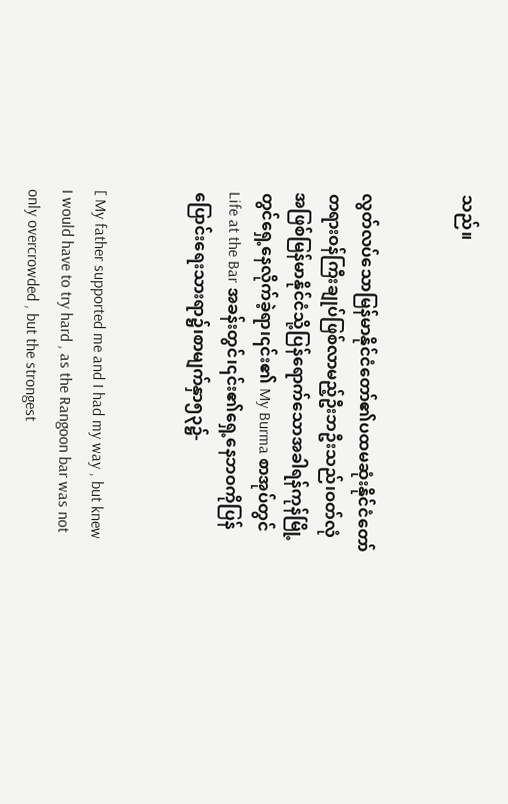သည်။


လွတ်လပ်သောမြန်မာနိုင်ငံတော်၏ပထမဆုံးနိုင်ငံတော်တရားဝန်ကြီးချုပ်ဖြစ်လာမည့်ဦးဘဦးသည်၊ဝတ်လုံအဖြစ်မြန်မာနိုင်ငံသို့ပြန်ရောက်သောအခါရန်ကုန်မြို့တွင်ရှေ့နေလိုက်ခဲ့ရာ၊၎င်း၏ My Burma စာအုပ်တွင် Life at the Bar အခန်းတွင်၊၎င်း၏ရှေ့နေဘဝကိုပြန်ပြောင်းရေးသားရာ၌၊စာမျက်နှာ၅၃၌-


[ My father supported me and I had my way , but knew I would have to try hard , as the Rangoon bar was not only overcrowded , but the strongest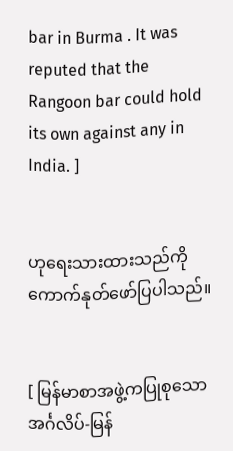bar in Burma . It was reputed that the Rangoon bar could hold its own against any in India. ]


ဟုရေးသားထားသည်ကိုကောက်နုတ်ဖော်ပြပါသည်။


[ မြန်မာစာအဖွဲ့ကပြုစုသောအင်္ဂလိပ်-မြန်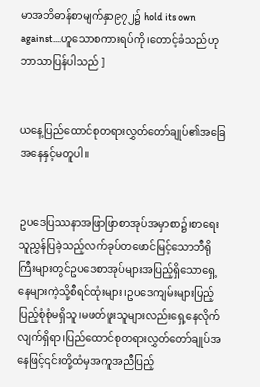မာအဘိဓာန်စာမျက်နှာ၉၇၂၌ hold its own against....ဟူသောစကားရပ်ကို၊တောင့်ခံသည်ဟုဘာသာပြန်ပါသည် ]


ယနေ့ပြည်ထောင်စုတရားလွှတ်တော်ချုပ်၏အခြေအနေနှင့်မတူပါ။


ဥပဒေပြဿနာအဖြာဖြာစာအုပ်အမှာစာ၌၊စာရေးသူညွှန်ပြခဲ့သည့်လက်ခုပ်တဖောင်မြင့်သောဘီရိုကြီးများတွင်ဥပဒေစာအုပ်များအပြည့်ရှိသောရှေ့နေများကဲ့သို့စီရင်ထုံးများ၊ဥပဒေကျမ်းများပြည့်ပြည့်စုံစုံမရှိသူ၊မဖတ်ဖူးသူများလည်းရှေ့နေလိုက်လျက်ရှိရာ၊ပြည်ထောင်စုတရားလွှတ်တော်ချုပ်အနေဖြင့်၎င်းတို့ထံမှအကူအညီပြည့်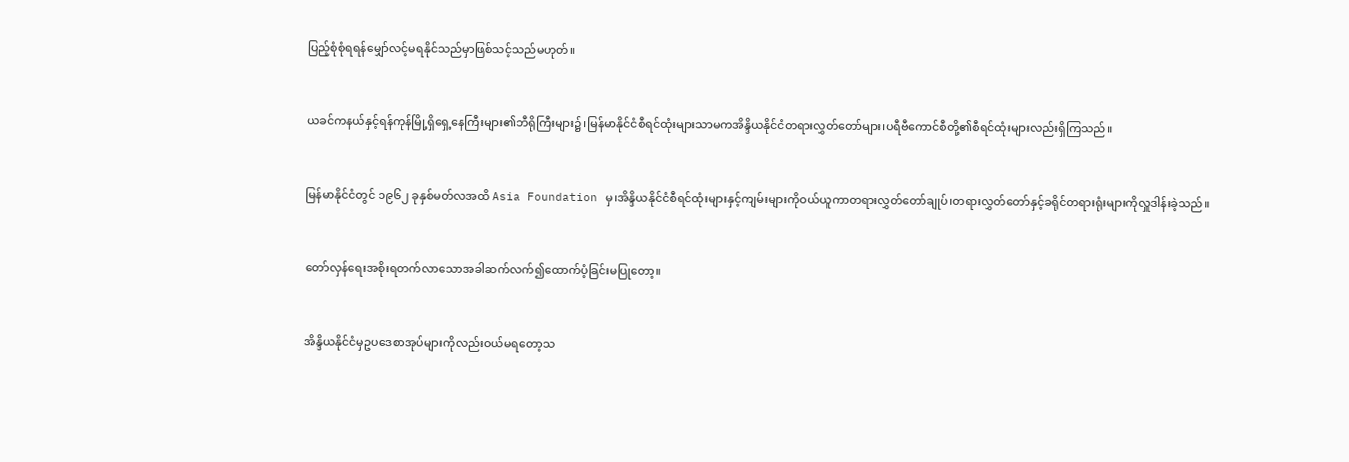ပြည့်စုံစုံရရန်မျှော်လင့်မရနိုင်သည်မှာဖြစ်သင့်သည်မဟုတ်။


ယခင်ကနယ်နှင့်ရန်ကုန်မြို့ရှိရှေ့နေကြီးများ၏ဘီရိုကြီးများ၌၊မြန်မာနိုင်ငံစီရင်ထုံးများသာမကအိန္ဒိယနိုင်ငံတရားလွှတ်တော်များ၊ပရီဗီကောင်စီတို့၏စီရင်ထုံးများလည်းရှိကြသည်။


မြန်မာနိုင်ငံတွင် ၁၉၆၂ ခုနှစ်မတ်လအထိ Asia Foundation မှ၊အိန္ဒိယနိုင်ငံစီရင်ထုံးများနှင့်ကျမ်းများကိုဝယ်ယူကာတရားလွှတ်တော်ချုပ်၊တရားလွှတ်တော်နှင့်ခရိုင်တရားရုံးများကိုလှူဒါန်းခဲ့သည်။


တော်လှန်ရေးအစိုးရတက်လာသောအခါဆက်လက်၍ထောက်ပံ့ခြင်းမပြုတော့။


အိန္ဒိယနိုင်ငံမှဥပဒေစာအုပ်များကိုလည်းဝယ်မရတော့သ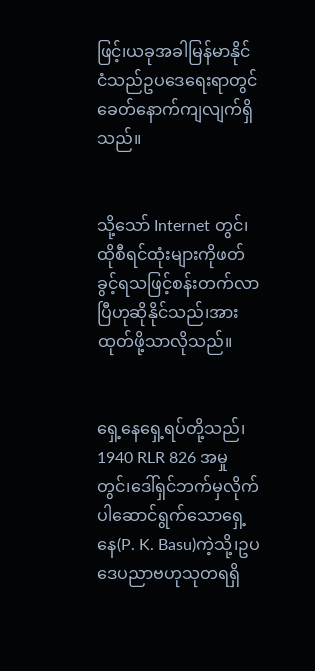ဖြင့်၊ယခုအခါမြန်မာနိုင်ငံသည်ဥပဒေရေးရာတွင်ခေတ်နောက်ကျလျက်ရှိသည်။


သို့သော် Internet တွင်၊ထိုစီရင်ထုံးများကိုဖတ်ခွင့်ရသဖြင့်စန်းတက်လာပြီဟုဆိုနိုင်သည်၊အားထုတ်ဖို့သာလိုသည်။


ရှေ့နေရှေ့ရပ်တို့သည်၊ 1940 RLR 826 အမှုတွင်၊ဒေါ်ရှင်ဘက်မှလိုက်ပါဆောင်ရွက်သောရှေ့နေ(P. K. Basu)ကဲ့သို့၊ဥပဒေပညာဗဟုသုတရရှိ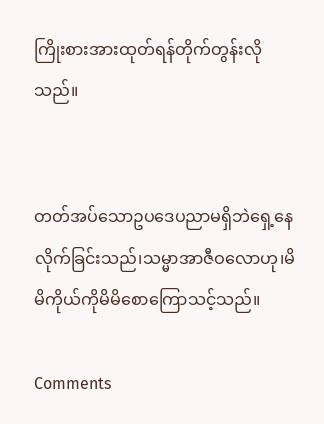ကြိုးစားအားထုတ်ရန်တိုက်တွန်းလိုသည်။


တတ်အပ်သောဥပဒေပညာမရှိဘဲရှေ့နေလိုက်ခြင်းသည်၊သမ္မာအာဇီဝလောဟု၊မိမိကိုယ်ကိုမိမိစောကြောသင့်သည်။

Comments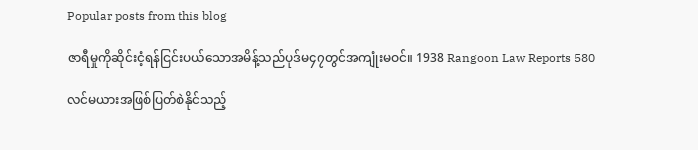Popular posts from this blog

ဇာရီမှုကိုဆိုင်းငံ့ရန်ငြင်းပယ်သောအမိန့်သည်ပုဒ်မ၄၇တွင်အကျုံးမဝင်။ 1938 Rangoon Law Reports 580

လင်မယားအဖြစ်ပြတ်စဲနိုင်သည့်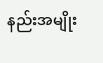နည်းအမျိုး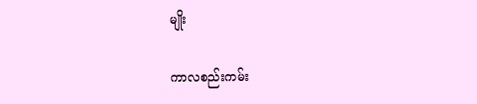မျိုး

ကာလစည်းကမ်း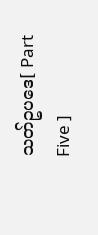သတ်ဥပဒေ[ Part Five ]